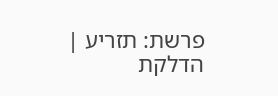פרשת: תזריע | הדלקת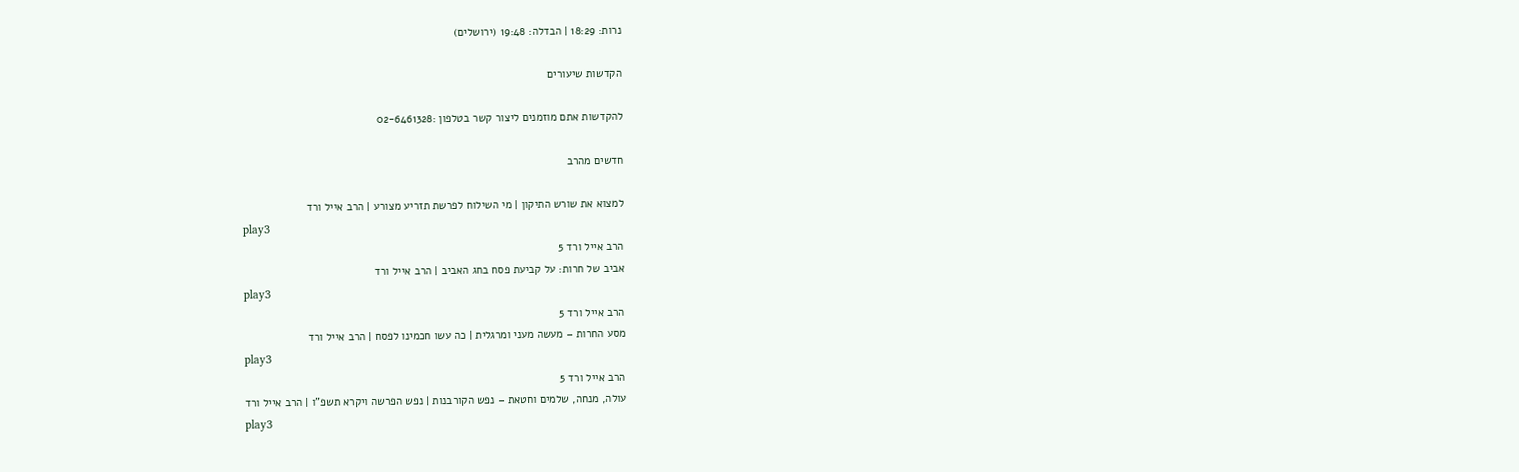נרות: 18:29 | הבדלה: 19:48 (ירושלים)

הקדשות שיעורים

להקדשות אתם מוזמנים ליצור קשר בטלפון :02-6461328

חדשים מהרב

למצוא את שורש התיקון | מי השילוח לפרשת תזריע מצורע | הרב אייל ורד
play3
הרב אייל ורד 5
אביב של חרות: על קביעת פסח בחג האביב | הרב אייל ורד
play3
הרב אייל ורד 5
מסע החרות – מעשה מעני ומרגלית | כה עשו חכמינו לפסח | הרב אייל ורד
play3
הרב אייל ורד 5
עולה, מנחה, שלמים וחטאת – נפש הקורבנות | נפש הפרשה ויקרא תשפ”ו | הרב אייל ורד
play3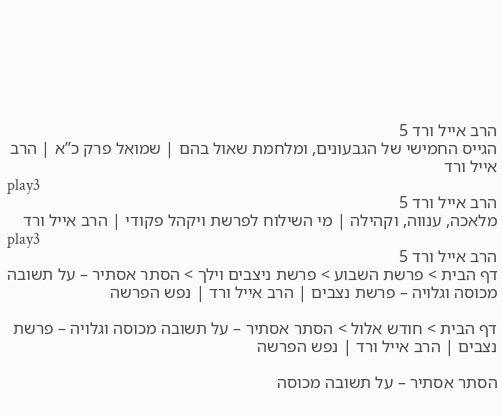הרב אייל ורד 5
הגייס החמישי של הגבעונים, ומלחמת שאול בהם | שמואל פרק כ”א | הרב אייל ורד
play3
הרב אייל ורד 5
מלאכה, ענווה, וקהילה | מי השילוח לפרשת ויקהל פקודי | הרב אייל ורד
play3
הרב אייל ורד 5
דף הבית > פרשת השבוע > פרשת ניצבים וילך > הסתר אסתיר – על תשובה מכוסה וגלויה – פרשת נצבים | הרב אייל ורד | נפש הפרשה

דף הבית > חודש אלול > הסתר אסתיר – על תשובה מכוסה וגלויה – פרשת נצבים | הרב אייל ורד | נפש הפרשה

הסתר אסתיר – על תשובה מכוסה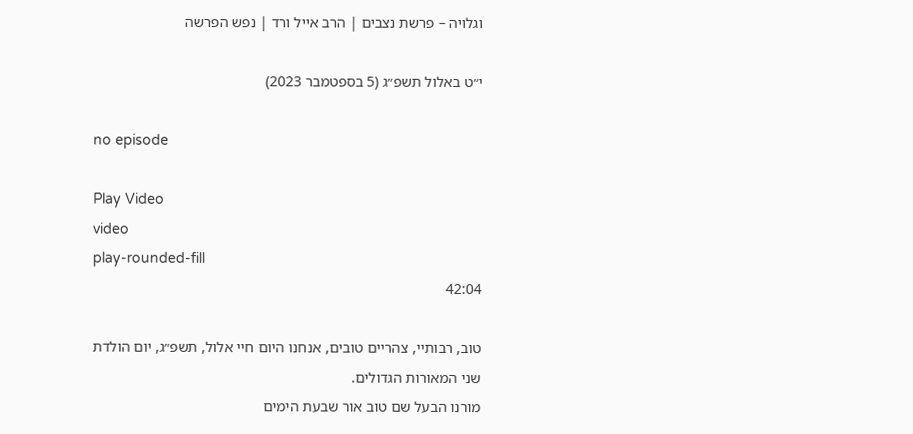וגלויה – פרשת נצבים | הרב אייל ורד | נפש הפרשה

י״ט באלול תשפ״ג (5 בספטמבר 2023)

no episode

Play Video
video
play-rounded-fill
42:04

טוב, רבותיי, צהריים טובים, אנחנו היום חיי אלול, תשפ״ג, יום הולדת שני המאורות הגדולים.
מורנו הבעל שם טוב אור שבעת הימים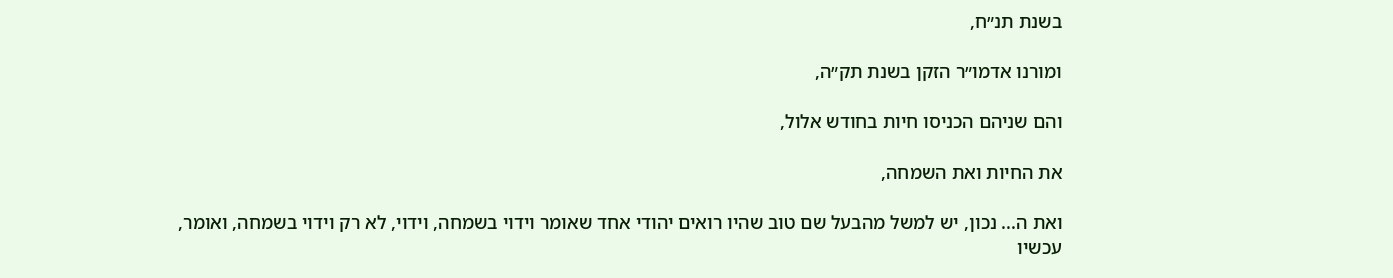בשנת תנ״ח,

ומורנו אדמו״ר הזקן בשנת תק״ה,

והם שניהם הכניסו חיות בחודש אלול,

את החיות ואת השמחה,

ואת ה... נכון, יש למשל מהבעל שם טוב שהיו רואים יהודי אחד שאומר וידוי בשמחה, וידוי, לא רק וידוי בשמחה, ואומר, עכשיו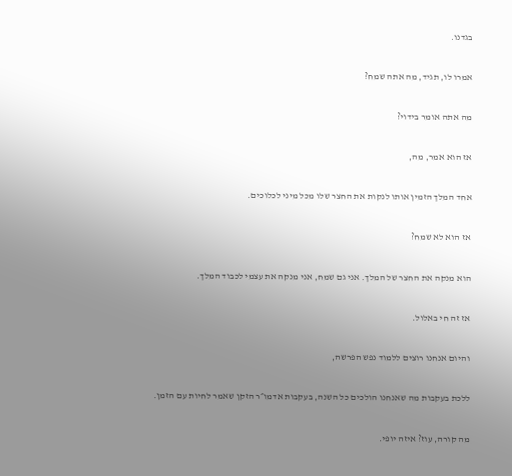בגדנו.

אמרו לו, תגיד, מה אתה שמח?

מה אתה אומר בידוי?

אז הוא אמר, מה,

אחד המלך הזמין אותו לנקות את החצר שלו מכל מיני לכלוכים.

אז הוא לא שמח?

הוא מנקה את החצר של המלך. אני גם שמח, אני מנקה את עצמי לכבוד המלך.

אז זה חי באלול.

והיום אנחנו רוצים ללמוד נפש הפרשה,

ללכת בעקבות מה שאנחנו הולכים כל השנה, בעקבות אדמו״ר הזקן שאמר לחיות עם הזמן.

מה קורה, עוז? איזה יופי.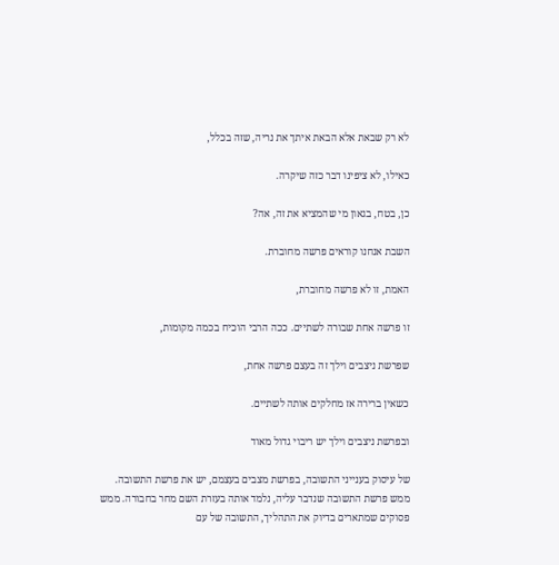לא רק שבאת אלא הבאת איתך את נריה, שזה בכלל,

כאילו, לא ציפינו דבר כזה שיקרה.

כן, בטח, בגאון מי שהמציא את זה, אה?

השבת אנחנו קוראים פרשה מחוברת.

האמת, זו לא פרשה מחוברת,

זו פרשה אחת שבורה לשתיים. ככה הרבי הוכיח בכמה מקומות,

שפרשת ניצבים וילך זה בעצם פרשה אחת,

כשאין ברירה אז מחלקים אותה לשתיים.

ובפרשת ניצבים וילך יש ריבוי גדול מאוד

של עיסוק בענייני התשובה, בפרשת מצבים בעצמם, יש את פרשת התשובה. ממש פרשת התשובה שנדבר עליה, נלמד אותה בעזרת השם מחר בחבורה. ממש פסוקים שמתארים בדיוק את התהליך, התשובה של עם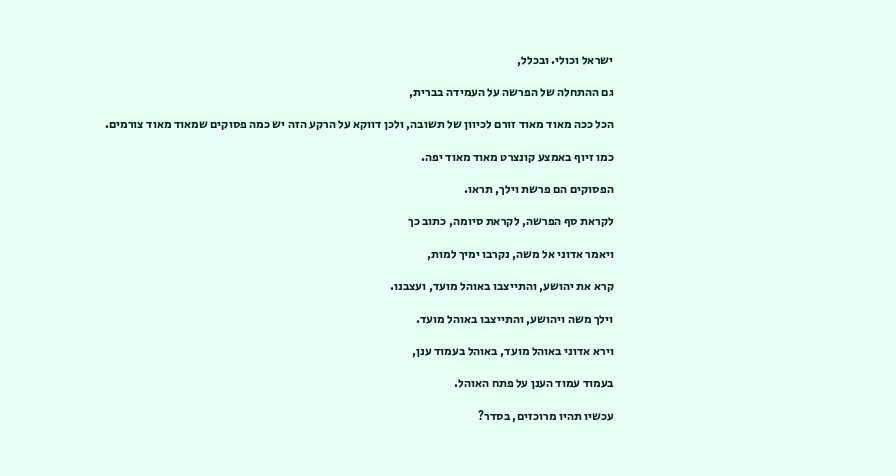ישראל וכולי. ובכלל,

גם ההתחלה של הפרשה על העמידה בברית,

הכל ככה מאוד מאוד זורם לכיוון של תשובה, ולכן דווקא על הרקע הזה יש כמה פסוקים שמאוד מאוד צורמים.

כמו זיוף באמצע קונצרט מאוד מאוד יפה.

הפסוקים הם פרשת וילך, תראו.

לקראת סף הפרשה, לקראת סיומה, כתוב כך

ויאמר אדוני אל משה, נקרבו ימיך למות,

קרא את יהושע, והתייצבו באוהל מועד, ועצבנו.

וילך משה ויהושע, והתייצבו באוהל מועד.

וירא אדוני באוהל מועד, באוהל בעמוד ענן,

בעמוד עמוד הענן על פתח האוהל.

עכשיו תהיו מרוכזים, בסדר?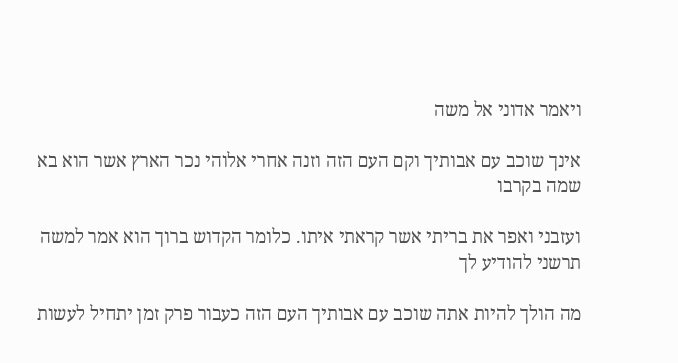ויאמר אדוני אל משה

אינך שוכב עם אבותיך וקם העם הזה וזנה אחרי אלוהי נכר הארץ אשר הוא בא שמה בקרבו

ועזבני ואפר את בריתי אשר קראתי איתו. כלומר הקדוש ברוך הוא אמר למשה תרשני להודיע לך

מה הולך להיות אתה שוכב עם אבותיך העם הזה כעבור פרק זמן יתחיל לעשות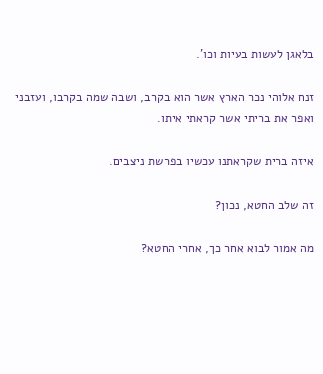בלאגן לעשות בעיות וכו'.

זנח אלוהי נכר הארץ אשר הוא בקרב, ושבה שמה בקרבו, ועזבני ואפר את בריתי אשר קראתי איתו.

איזה ברית שקראתנו עכשיו בפרשת ניצבים.

זה שלב החטא, נכון?

מה אמור לבוא אחר כך, אחרי החטא?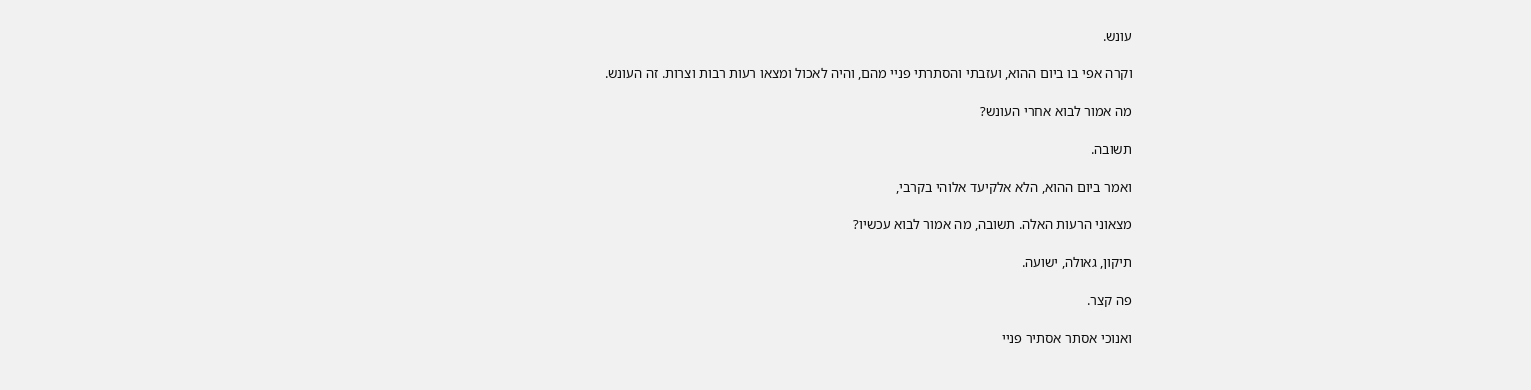עונש.

וקרה אפי בו ביום ההוא, ועזבתי והסתרתי פניי מהם, והיה לאכול ומצאו רעות רבות וצרות. זה העונש.

מה אמור לבוא אחרי העונש?

תשובה.

ואמר ביום ההוא, הלא אלקיעד אלוהי בקרבי,

מצאוני הרעות האלה. תשובה, מה אמור לבוא עכשיו?

תיקון, גאולה, ישועה.

פה קצר.

ואנוכי אסתר אסתיר פניי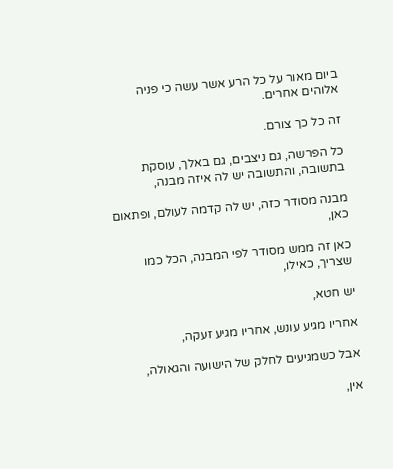ביום מאור על כל הרע אשר עשה כי פניה אלוהים אחרים.

זה כל כך צורם.

כל הפרשה, גם ניצבים, גם באלך, עוסקת בתשובה, והתשובה יש לה איזה מבנה,

מבנה מסודר כזה, יש לה קדמה לעולם, ופתאום כאן,

כאן זה ממש מסודר לפי המבנה, הכל כמו שצריך, כאילו,

יש חטא,

אחריו מגיע עונש, אחריו מגיע זעקה,

אבל כשמגיעים לחלק של הישועה והגאולה,

אין,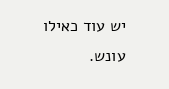יש עוד כאילו עונש.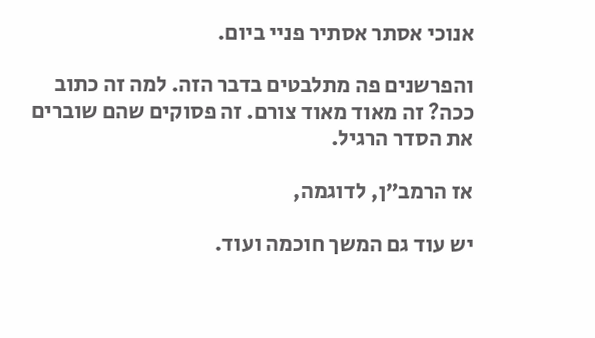אנוכי אסתר אסתיר פניי ביום.

והפרשנים פה מתלבטים בדבר הזה. למה זה כתוב ככה? זה מאוד מאוד צורם. זה פסוקים שהם שוברים את הסדר הרגיל.

אז הרמב״ן, לדוגמה,

יש עוד גם המשך חוכמה ועוד.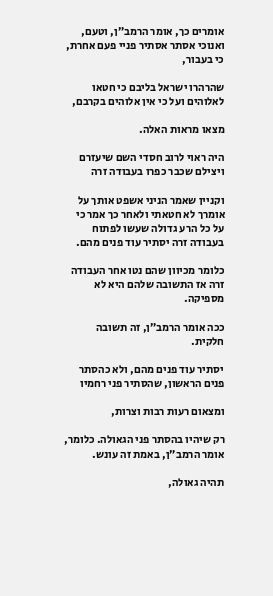אומרים כך, אומר הרמב״ן, וטעם, ואנוכי אסתר אסתיר פניי פעם אחרת, כי בעבור,

שהרהרו ישראל בליבם כי חטאו לאלוהים ועל כי אין אלוהים בקרבם,

מצאו מראות האלה.

היה ראוי לרוב חסדי השם שיעזרם ויצילם שכבר כפרו בעבודה זרה

וקניין שאמר הניני אשפט אותך על אומרך לא חטאתי ולאחר כך אמר כי על כל הרע גדולה שעשו לפתוח בעבודה זרה יסתיר עוד פנים מהם.

כלומר מכיוון שהם נטו אחר העבודה זרה אז התשובה שלהם היא לא מספיקה.

ככה אומר הרמב״ן, זה תשובה חלקית.

יסתיר עוד פנים מהם, ולא כהסתר פנים הראשון, שהסתיר פני רחמיו

ומצאום רעות רבות וצרות,

רק שיהיו בהסתר פני הגאולה. כלומר, אומר הרמב״ן, באמת זה עונש.

תהיה גאולה,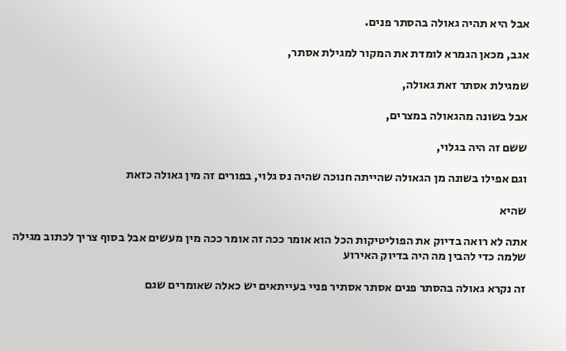אבל היא תהיה גאולה בהסתר פנים.

אגב, מכאן הגמרא לומדת את המקור למגילת אסתר,

שמגילת אסתר זאת גאולה,

אבל בשונה מהגאולה במצרים,

ששם זה היה בגלוי,

וגם אפילו בשונה מן הגאולה שהייתה חנוכה שהיה נס גלוי, בפורים זה מין גאולה כזאת

שהיא

אתה לא רואה בדיוק את הפוליטיקות הכל הוא אומר ככה זה אומר ככה מין מעשים אבל בסוף צריך לכתוב מגילה שלמה כדי להבין מה היה בדיוק האירוע

זה נקרא גאולה בהסתר פנים אסתר אסתיר פניי בעייתאים יש כאלה שאומרים שגם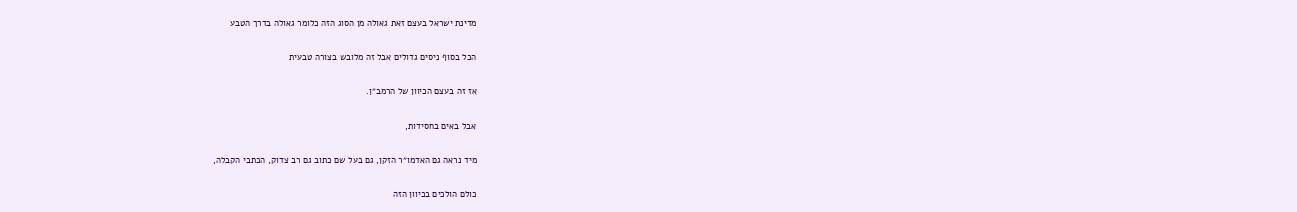מדינת ישראל בעצם זאת גאולה מן הסוג הזה כלומר גאולה בדרך הטבע

הכל בסוף ניסים גדולים אבל זה מלובש בצורה טבעית

אז זה בעצם הכיוון של הרמב״ן.

אבל באים בחסידות,

מיד נראה גם האדמו״ר הזקן, גם בעל שם כתוב גם רב צדוק, הכתבי הקבלה,

כולם הולכים בכיוון הזה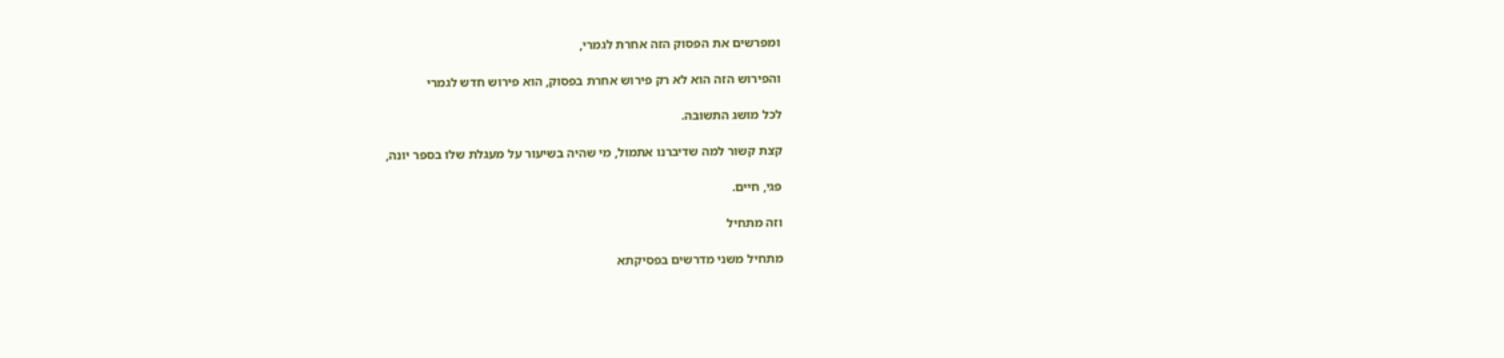ומפרשים את הפסוק הזה אחרת לגמרי,

והפירוש הזה הוא לא רק פירוש אחרת בפסוק, הוא פירוש חדש לגמרי

לכל מושג התשובה.

קצת קשור למה שדיברנו אתמול, מי שהיה בשיעור על מעגלת שלו בספר יונה,

פגי, חיים.

וזה מתחיל

מתחיל משני מדרשים בפסיקתא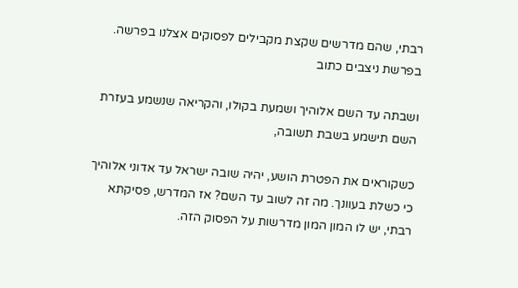רבתי, שהם מדרשים שקצת מקבילים לפסוקים אצלנו בפרשה. בפרשת ניצבים כתוב

ושבתה עד השם אלוהיך ושמעת בקולו, והקריאה שנשמע בעזרת השם תישמע בשבת תשובה,

כשקוראים את הפטרת הושע, יהיה שובה ישראל עד אדוני אלוהיך כי כשלת בעוונך. מה זה לשוב עד השם? אז המדרש, פסיקתא רבתי, יש לו המון המון מדרשות על הפסוק הזה.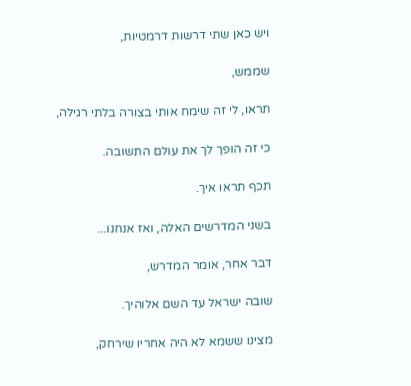ויש כאן שתי דרשות דרמטיות,

שממש,

תראו, לי זה שימח אותי בצורה בלתי רגילה,

כי זה הופך לך את עולם התשובה.

תכף תראו איך.

בשני המדרשים האלה, ואז אנחנו...

דבר אחר, אומר המדרש,

שובה ישראל עד השם אלוהיך.

מצינו ששמא לא היה אחריו שירחק,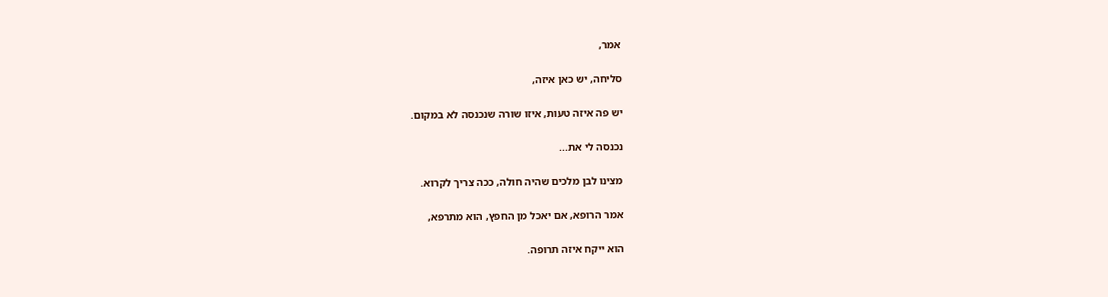אמר,

סליחה, יש כאן איזה,

יש פה איזה טעות, איזו שורה שנכנסה לא במקום.

נכנסה לי את...

מצינו לבן מלכים שהיה חולה, ככה צריך לקרוא.

אמר הרופא, אם יאכל מן החפץ, הוא מתרפא,

הוא ייקח איזה תרופה.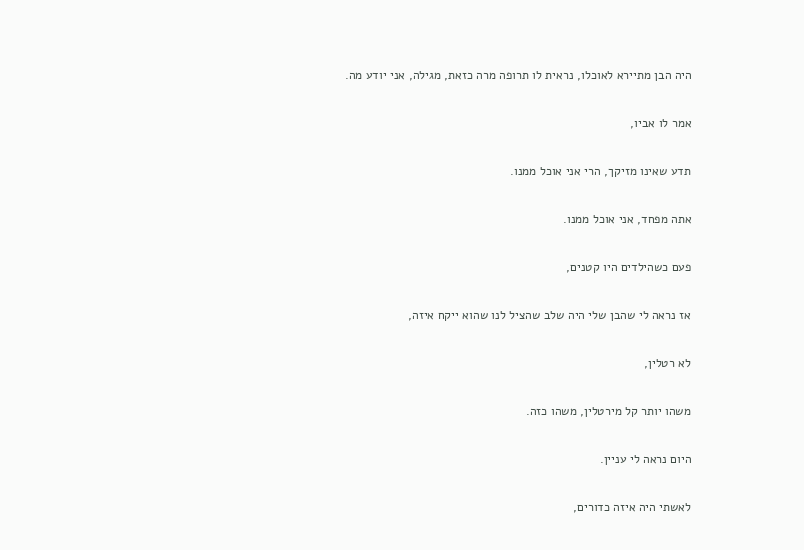היה הבן מתיירא לאוכלו, נראית לו תרופה מרה כזאת, מגילה, אני יודע מה.

אמר לו אביו,

תדע שאינו מזיקך, הרי אני אוכל ממנו.

אתה מפחד, אני אוכל ממנו.

פעם כשהילדים היו קטנים,

אז נראה לי שהבן שלי היה שלב שהציל לנו שהוא ייקח איזה,

לא רטלין,

משהו יותר קל מירטלין, משהו כזה.

היום נראה לי עניין.

לאשתי היה איזה כדורים,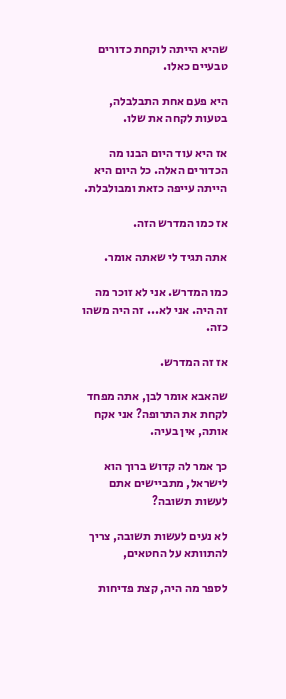שהיא הייתה לוקחת כדורים טבעיים כאלו.

היא פעם אחת התבלבלה, בטעות לקחה את שלו.

אז היא עוד היום הבנו מה הכדורים האלה. כל היום היא הייתה עייפה כזאת ומבולבלת.

אז כמו המדרש הזה.

אתה תגיד לי שאתה אומר.

כמו המדרש. אני לא זוכר מה זה היה. אני לא... זה היה משהו כזה.

אז זה המדרש.

שהאבא אומר לבן, אתה מפחד לקחת את התרופה? אני אקח אותה, אין בעיה.

כך אמר לה קדוש ברוך הוא לישראל, מתביישים אתם לעשות תשובה?

לא נעים לעשות תשובה, צריך להתוותא על החטאים,

לספר מה היה, קצת פדיחות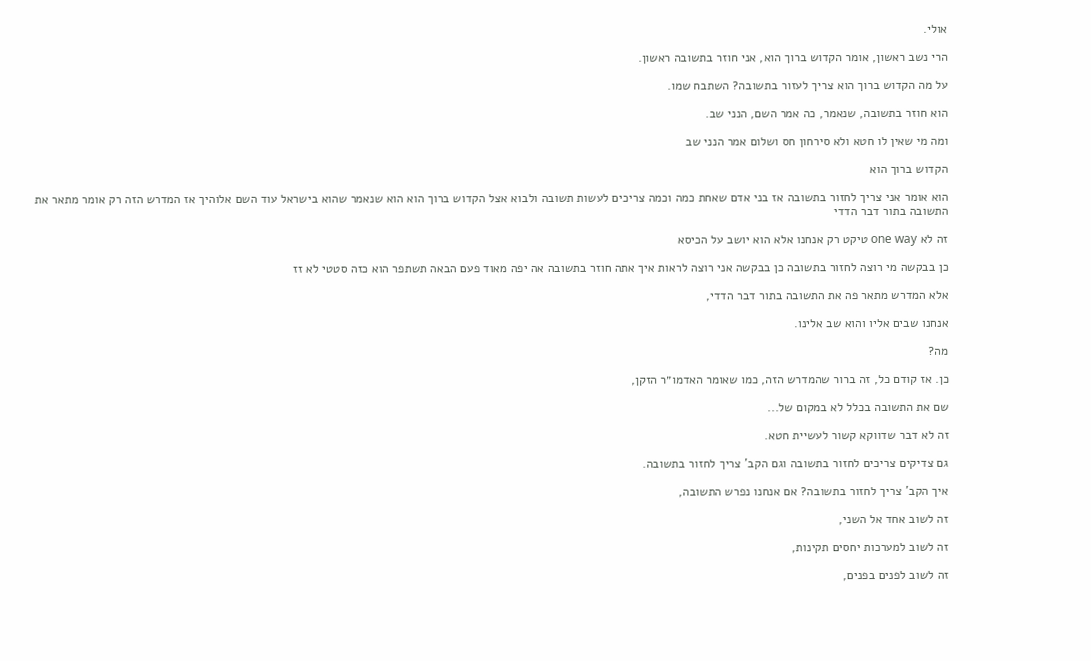אולי.

הרי נשב ראשון, אומר הקדוש ברוך הוא, אני חוזר בתשובה ראשון.

על מה הקדוש ברוך הוא צריך לעזור בתשובה? השתבח שמו.

הוא חוזר בתשובה, שנאמר, כה אמר השם, הנני שב.

ומה מי שאין לו חטא ולא סירחון חס ושלום אמר הנני שב

הקדוש ברוך הוא

הוא אומר אני צריך לחזור בתשובה אז בני אדם שאחת כמה וכמה צריכים לעשות תשובה ולבוא אצל הקדוש ברוך הוא הוא שנאמר שהוא בישראל עוד השם אלוהיך אז המדרש הזה רק אומר מתאר את התשובה בתור דבר הדדי

זה לא one way טיקט רק אנחנו אלא הוא יושב על הכיסא

כן בבקשה מי רוצה לחזור בתשובה כן בבקשה אני רוצה לראות איך אתה חוזר בתשובה אה יפה מאוד פעם הבאה תשתפר הוא כזה סטטי לא זז

אלא המדרש מתאר פה את התשובה בתור דבר הדדי,

אנחנו שבים אליו והוא שב אלינו.

מה?

כן. אז קודם כל, זה ברור שהמדרש הזה, כמו שאומר האדמו״ר הזקן,

שם את התשובה בכלל לא במקום של...

זה לא דבר שדווקא קשור לעשיית חטא.

גם צדיקים צריכים לחזור בתשובה וגם הקב' צריך לחזור בתשובה.

איך הקב' צריך לחזור בתשובה? אם אנחנו נפרש התשובה,

זה לשוב אחד אל השני,

זה לשוב למערכות יחסים תקינות,

זה לשוב לפנים בפנים,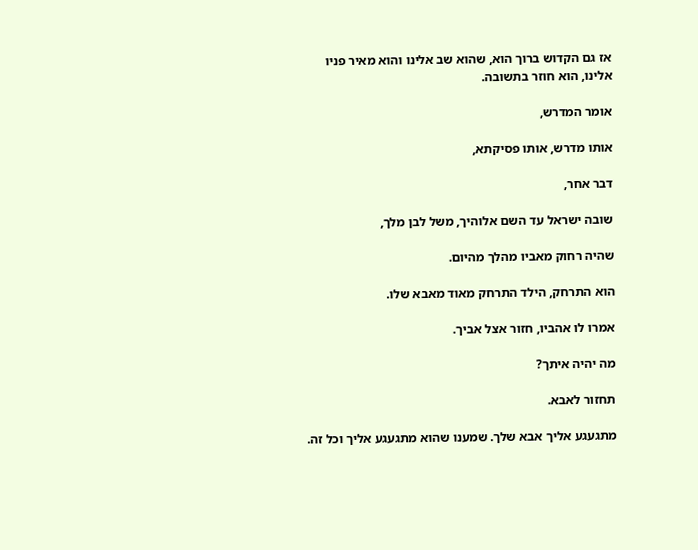אז גם הקדוש ברוך הוא, שהוא שב אלינו והוא מאיר פניו אלינו, הוא חוזר בתשובה.

אומר המדרש,

אותו מדרש, אותו פסיקתא,

דבר אחר,

שובה ישראל עד השם אלוהיך, משל לבן מלך,

שהיה רחוק מאביו מהלך מהיום.

הוא התרחק, הילד התרחק מאוד מאבא שלו.

אמרו לו אהביו, חזור אצל אביך.

מה יהיה איתך?

תחזור לאבא.

מתגעגע אליך אבא שלך. שמענו שהוא מתגעגע אליך וכל זה.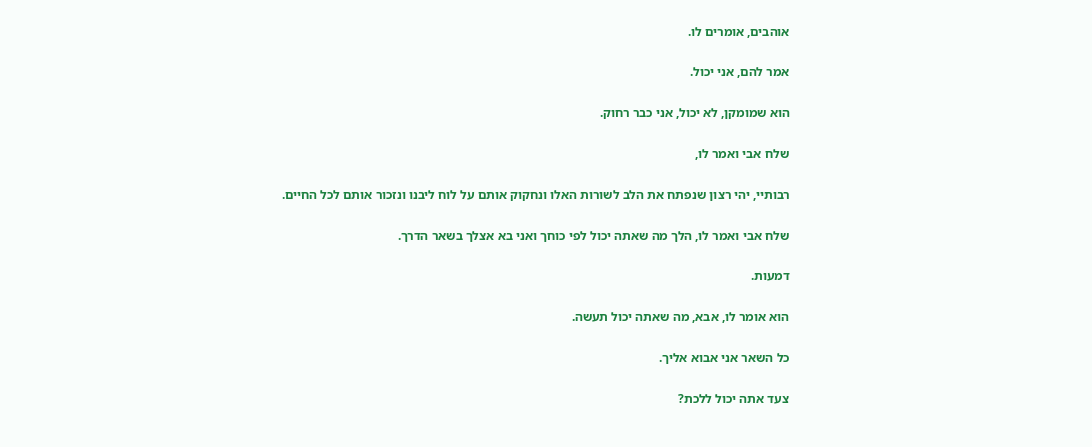אוהבים, אומרים לו.

אמר להם, אני יכול.

הוא שמומקן, לא יכול, אני כבר רחוק.

שלח אבי ואמר לו,

רבותיי, יהי רצון שנפתח את הלב לשורות האלו ונחקוק אותם על לוח ליבנו ונזכור אותם לכל החיים.

שלח אבי ואמר לו, הלך מה שאתה יכול לפי כוחך ואני בא אצלך בשאר הדרך.

דמעות.

הוא אומר לו, אבא, מה שאתה יכול תעשה.

כל השאר אני אבוא אליך.

צעד אתה יכול ללכת?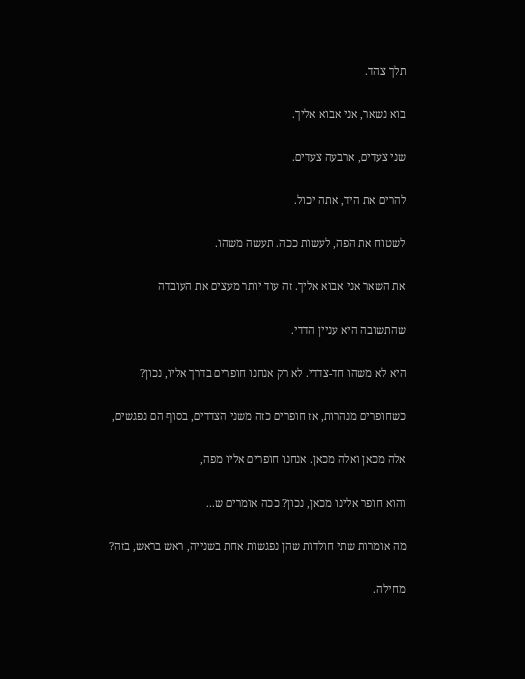תלך צהד.

בוא נשאר, אני אבוא אליך.

שני צעדים, ארבעה צעדים.

להרים את היד, אתה יכול.

לשטוח את הפה, לעשות ככה. תעשה משהו.

את השאר אני אבוא אליך. זה עוד יותר מעצים את העובדה

שהתשובה היא עניין הדדי.

היא לא משהו חד-צדדי. לא רק אנחנו חופרים בדרך אליו, נכון?

כשחופרים מנהרות, אז חופרים כזה משני הצדדים, בסוף הם נפגשים,

אלה מכאן ואלה מכאן. אנחנו חופרים אליו מפה,

והוא חופר אלינו מכאן, נכון? ככה אומרים ש...

מה אומרות שתי חולדות שהן נפגשות אחת בשנייה, ראש בראש, בזה?

מחילה.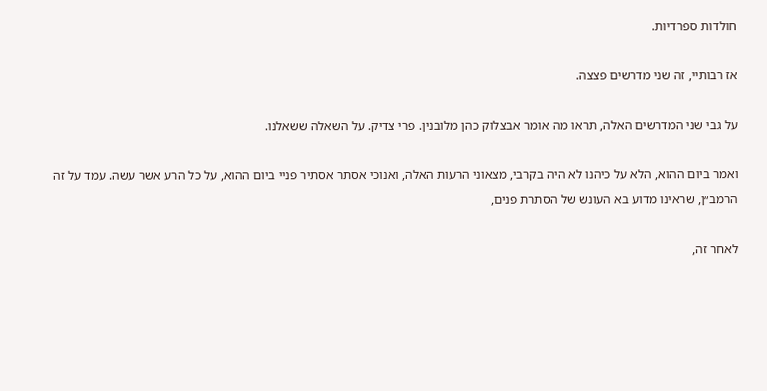חולדות ספרדיות.

אז רבותיי, זה שני מדרשים פצצה.

על גבי שני המדרשים האלה, תראו מה אומר אבצלוק כהן מלובנין. פרי צדיק. על השאלה ששאלנו.

ואמר ביום ההוא, הלא על כיהנו לא היה בקרבי, מצאוני הרעות האלה, ואנוכי אסתר אסתיר פניי ביום ההוא, על כל הרע אשר עשה. עמד על זה הרמב״ן, שראינו מדוע בא העונש של הסתרת פנים,

לאחר זה,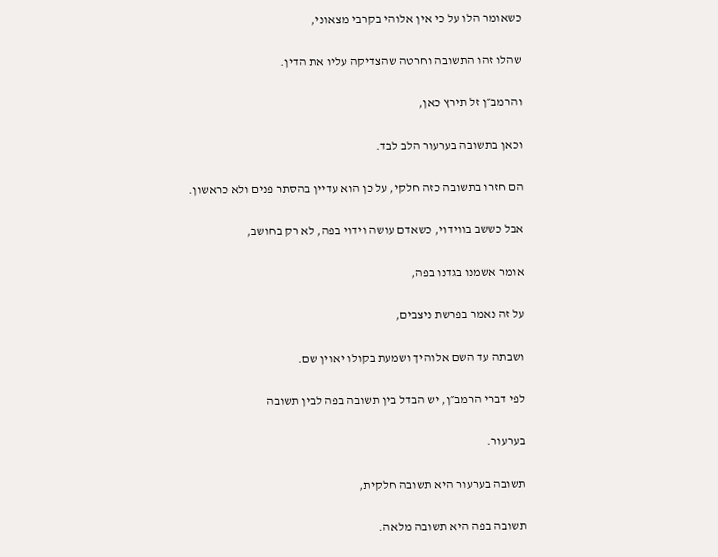כשאומר הלו על כי אין אלוהי בקרבי מצאוני,

שהלו זהו התשובה וחרטה שהצדיקה עליו את הדין.

והרמב״ן זל תירץ כאן,

וכאן בתשובה בערעור הלב לבד.

הם חזרו בתשובה כזה חלקי, על כן הוא עדיין בהסתר פנים ולא כראשון.

אבל כששב בווידוי, כשאדם עושה וידוי בפה, לא רק בחושב,

אומר אשמנו בגדנו בפה,

על זה נאמר בפרשת ניצבים,

ושבתה עד השם אלוהיך ושמעת בקולו יאוין שם.

לפי דברי הרמב״ן, יש הבדל בין תשובה בפה לבין תשובה

בערעור.

תשובה בערעור היא תשובה חלקית,

תשובה בפה היא תשובה מלאה.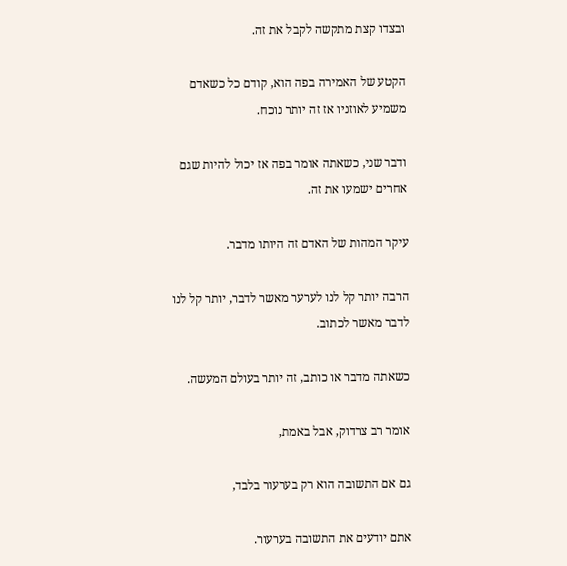ובצדו קצת מתקשה לקבל את זה.

הקטע של האמירה בפה הוא, קודם כל כשאדם משמיע לאוזניו אז זה יותר נוכח.

ודבר שני, כשאתה אומר בפה אז יכול להיות שגם אחרים ישמעו את זה.

עיקר המהות של האדם זה היותו מדבר.

הרבה יותר קל לנו לערער מאשר לדבר, יותר קל לנו לדבר מאשר לכתוב.

כשאתה מדבר או כותב, זה יותר בעולם המעשה.

אומר רב צרדוק, אבל באמת,

גם אם התשובה הוא רק בערעור בלבד,

אתם יודעים את התשובה בערעור.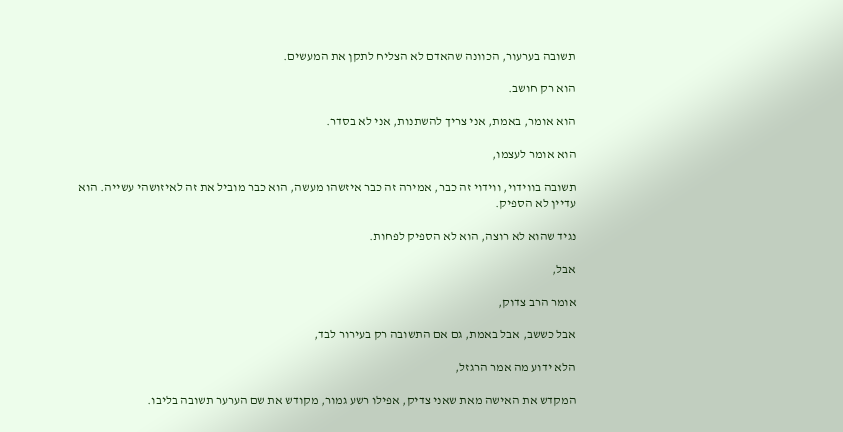תשובה בערעור, הכוונה שהאדם לא הצליח לתקן את המעשים.

הוא רק חושב.

הוא אומר, באמת, אני צריך להשתנות, אני לא בסדר.

הוא אומר לעצמו,

תשובה בווידוי, ווידוי זה כבר, אמירה זה כבר איזשהו מעשה, הוא כבר מוביל את זה לאיזושהי עשייה. הוא עדיין לא הספיק.

נגיד שהוא לא רוצה, הוא לא הספיק לפחות.

אבל,

אומר הרב צדוק,

אבל כששב, אבל באמת, גם אם התשובה רק בעירור לבד,

הלא ידוע מה אמר הרגזל,

המקדש את האישה מאת שאני צדיק, אפילו רשע גמור, מקודש את שם הערער תשובה בליבו.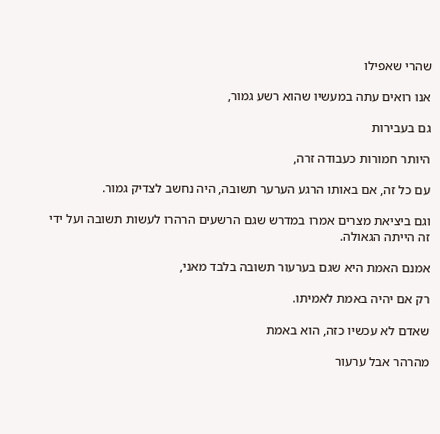שהרי שאפילו

אנו רואים עתה במעשיו שהוא רשע גמור,

גם בעבירות

היותר חמורות כעבודה זרה,

עם כל זה, אם באותו הרגע הערער תשובה, היה נחשב לצדיק גמור.

וגם ביציאת מצרים אמרו במדרש שגם הרשעים הרהרו לעשות תשובה ועל ידי זה הייתה הגאולה.

אמנם האמת היא שגם בערעור תשובה בלבד מאני,

רק אם יהיה באמת לאמיתו.

שאדם לא עכשיו כזה, הוא באמת

מהרהר אבל ערעור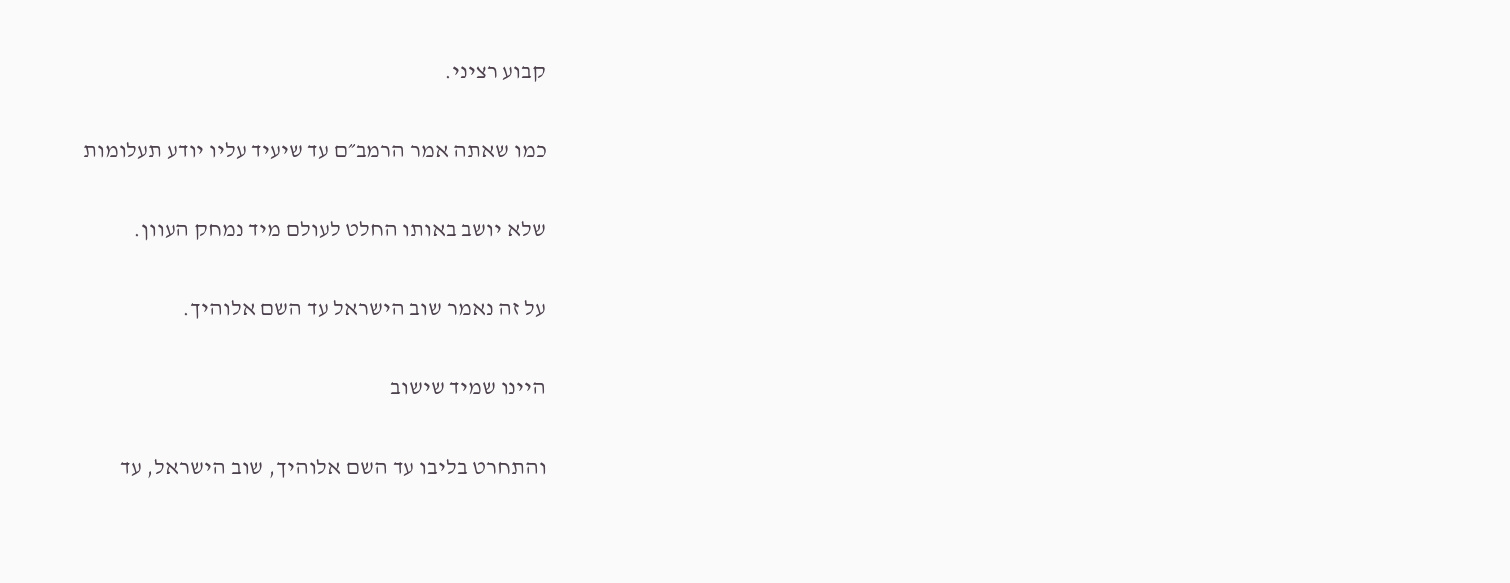קבוע רציני.

כמו שאתה אמר הרמב״ם עד שיעיד עליו יודע תעלומות

שלא יושב באותו החלט לעולם מיד נמחק העוון.

על זה נאמר שוב הישראל עד השם אלוהיך.

היינו שמיד שישוב

והתחרט בליבו עד השם אלוהיך, שוב הישראל, עד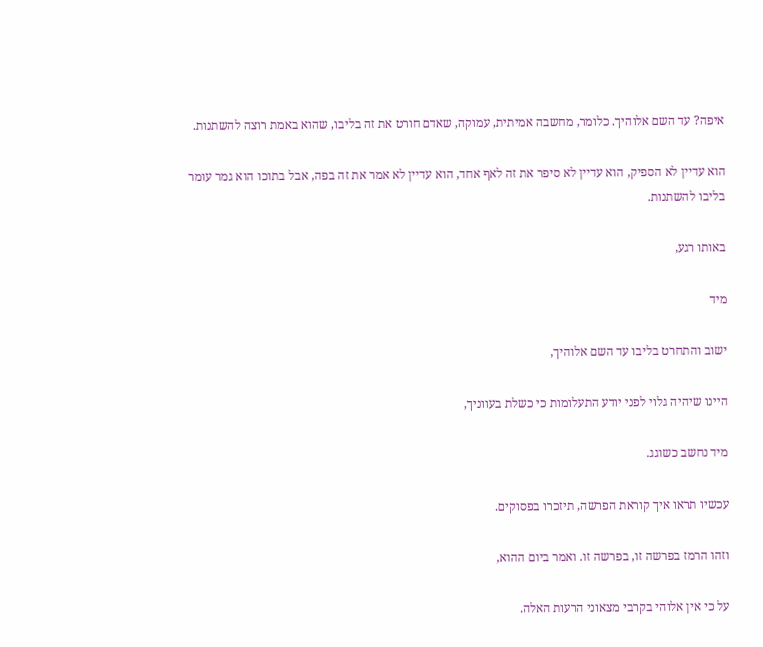איפה? עד השם אלוהיך. כלומר, מחשבה אמיתית, עמוקה, שאדם חורט את זה בליבו, שהוא באמת רוצה להשתנות.

הוא עדיין לא הספיק, הוא עדיין לא סיפר את זה לאף אחד, הוא עדיין לא אמר את זה בפה, אבל בתוכו הוא גמר עומר בליבו להשתנות.

באותו רגע,

מיד

ישוב והתחרט בליבו עד השם אלוהיך,

היינו שיהיה גלוי לפני יודע התעלומות כי כשלת בעווניך,

מיד נחשב כשוגג.

עכשיו תראו איך קוראת הפרשה, תיזכרו בפסוקים.

וזהו הרמז בפרשה זו, בפרשה זו. ואמר ביום ההוא,

על כי אין אלוהי בקרבי מצאוני הרעות האלה.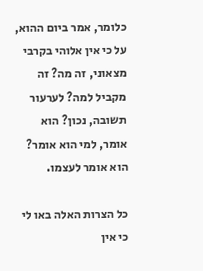כלומר, אמר ביום ההוא, על כי אין אלוהי בקרבי מצאוני, זה מה? זה מקביל למה? לערעור תשובה, נכון? הוא אומר, למי הוא אומר? הוא אומר לעצמו.

כל הצרות האלה באו לי כי אין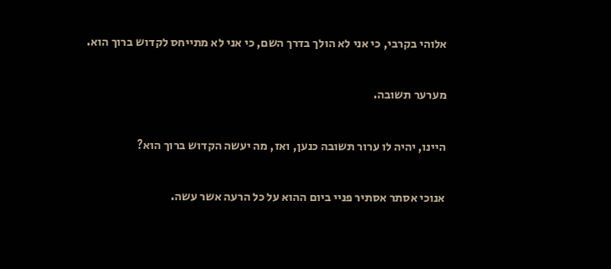אלוהי בקרבי, כי אני לא הולך בדרך השם, כי אני לא מתייחס לקדוש ברוך הוא.

מערער תשובה.

היינו, יהיה לו ערור תשובה כנען, ואז, מה יעשה הקדוש ברוך הוא?

אנוכי אסתר אסתיר פניי ביום ההוא על כל הרעה אשר עשה.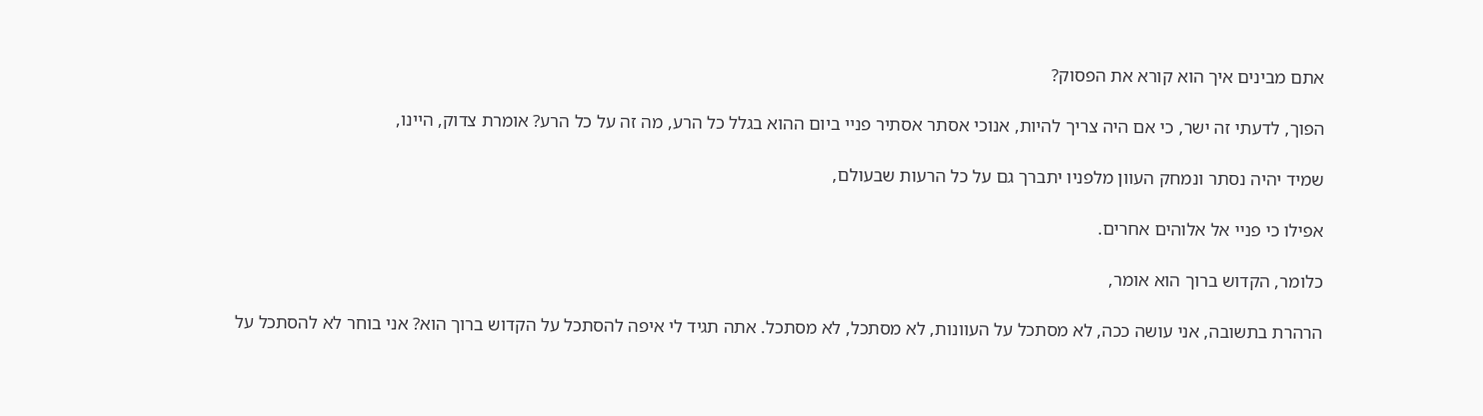אתם מבינים איך הוא קורא את הפסוק?

הפוך, לדעתי זה ישר, כי אם היה צריך להיות, אנוכי אסתר אסתיר פניי ביום ההוא בגלל כל הרע, מה זה על כל הרע? אומרת צדוק, היינו,

שמיד יהיה נסתר ונמחק העוון מלפניו יתברך גם על כל הרעות שבעולם,

אפילו כי פניי אל אלוהים אחרים.

כלומר, הקדוש ברוך הוא אומר,

הרהרת בתשובה, אני עושה ככה, לא מסתכל על העוונות, לא מסתכל, לא מסתכל. אתה תגיד לי איפה להסתכל על הקדוש ברוך הוא? אני בוחר לא להסתכל על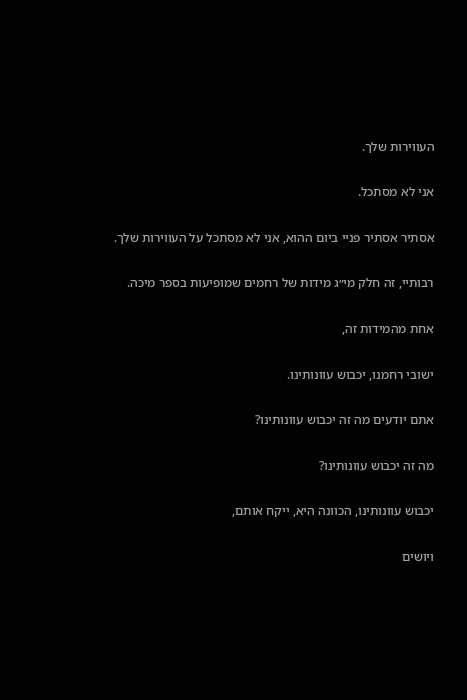העווירות שלך.

אני לא מסתכל.

אסתיר אסתיר פניי ביום ההוא, אני לא מסתכל על העווירות שלך.

רבותיי, זה חלק מי״ג מידות של רחמים שמופיעות בספר מיכה.

אחת מהמידות זה,

ישובי רחמנו, יכבוש עוונותינו.

אתם יודעים מה זה יכבוש עוונותינו?

מה זה יכבוש עוונותינו?

יכבוש עוונותינו, הכוונה היא, ייקח אותם,

ויושים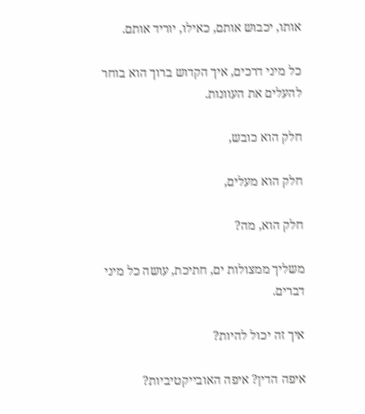אותו, יכבוש אותם, כאילו, יוריד אותם.

כל מיני דרכים, איך הקדוש ברוך הוא בוחר להעלים את העוונות.

חלק הוא כובש,

חלק הוא מעלים,

חלק הוא, מה?

משליך ממצולות ים, חתיכת, עושה כל מיני דברים.

איך זה יכול להיות?

איפה הדין? איפה האובייקטיביות?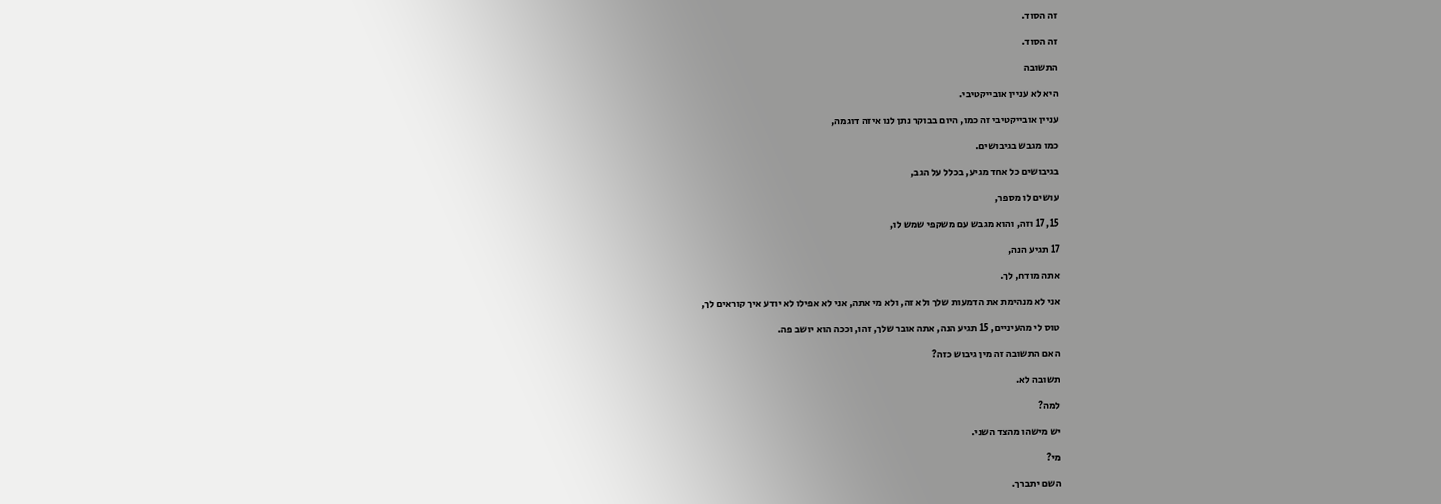זה הסוד.

זה הסוד.

התשובה

היא לא עניין אובייקטיבי.

עניין אובייקטיבי זה כמו, היום בבוקר נתן לנו איזה דוגמה,

כמו מגבש בגיבושים.

בגיבושים כל אחד מגיע, בכלל על הגב,

עושים לו מספר,

15, 17 וזה, והוא מגבש עם משקפי שמש לו,

17 תגיע הנה,

אתה מודח, לך.

אני לא מנהימת את הדמעות שלך ולא זה, ולא מי אתה, אני לא אפילו לא יודע איך קוראים לך,

טוס לי מהעיניים, 15 תגיע הנה, אתה אובר שלך, זהו, וככה הוא יושב פה.

האם התשובה זה מין גיבוש כזה?

תשובה לא.

למה?

יש מישהו מהצד השני.

מי?

השם יתברך.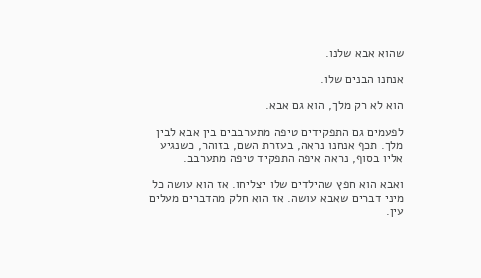שהוא אבא שלנו.

אנחנו הבנים שלו.

הוא לא רק מלך, הוא גם אבא.

לפעמים גם התפקידים טיפה מתערבבים בין אבא לבין מלך. תכף אנחנו נראה, בעזרת השם, בזוהר, כשנגיע אליו בסוף, נראה איפה התפקיד טיפה מתערבב.

ואבא הוא חפץ שהילדים שלו יצליחו. אז הוא עושה כל מיני דברים שאבא עושה. אז הוא חלק מהדברים מעלים עין.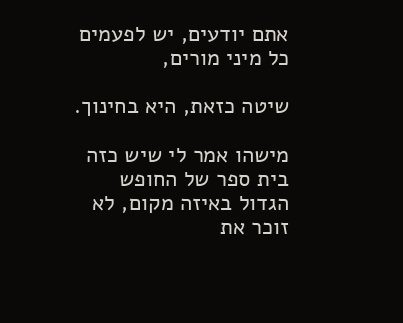אתם יודעים, יש לפעמים כל מיני מורים,

שיטה כזאת, היא בחינוך.

מישהו אמר לי שיש כזה בית ספר של החופש הגדול באיזה מקום, לא זוכר את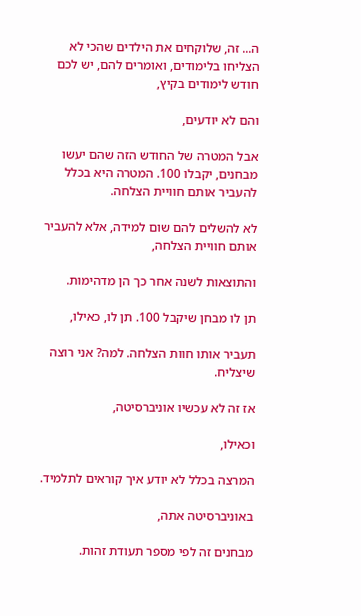ה... זה, שלוקחים את הילדים שהכי לא הצליחו בלימודים, ואומרים להם, יש לכם חודש לימודים בקיץ,

והם לא יודעים,

אבל המטרה של החודש הזה שהם יעשו מבחנים, יקבלו 100. המטרה היא בכלל להעביר אותם חוויית הצלחה.

לא להשלים להם שום למידה, אלא להעביר אותם חוויית הצלחה,

והתוצאות לשנה אחר כך הן מדהימות.

תן לו מבחן שיקבל 100. תן לו, כאילו,

תעביר אותו חוות הצלחה. למה? אני רוצה שיצליח.

אז זה לא עכשיו אוניברסיטה,

וכאילו,

המרצה בכלל לא יודע איך קוראים לתלמיד.

באוניברסיטה אתה,

מבחנים זה לפי מספר תעודת זהות.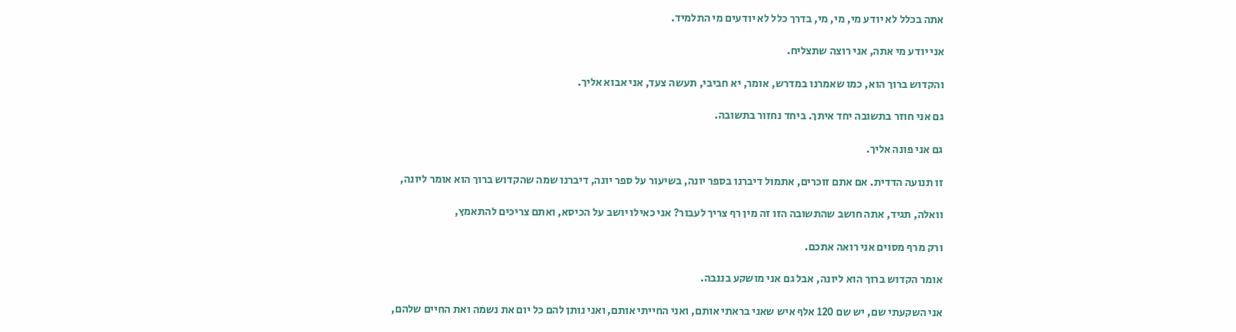אתה בכלל לא יודע מי, מי, מי, בדרך כלל לא יודעים מי התלמיד.

אני יודע מי אתה, אני רוצה שתצליח.

והקדוש ברוך הוא, כמו שאמרנו במדרש, אומר, יא חביבי, תעשה צעד, אני אבוא אליך.

גם אני חוזר בתשובה יחד איתך. ביחד נחזור בתשובה.

גם אני פונה אליך.

זו תנועה הדדית. אם אתם זוכרים, אתמול דיברנו בספר יונה, בשיעור על ספר יונה, דיברנו שמה שהקדוש ברוך הוא אומר ליונה,

וואלה, תגיד, אתה חושב שהתשובה הזו זה מין רף צריך לעבור? אני כאילו יושב על הכיסא, ואתם צריכים להתאמץ,

ורק מרף מסוים אני רואה אתכם.

אומר הקדוש ברוך הוא ליונה, אבל גם אני מושקע בננבה.

אני השקעתי שם, יש שם 120 אלף איש שאני בראתי אותם, ואני החייתי אותם, ואני נותן להם כל יום את נשמה ואת החיים שלהם,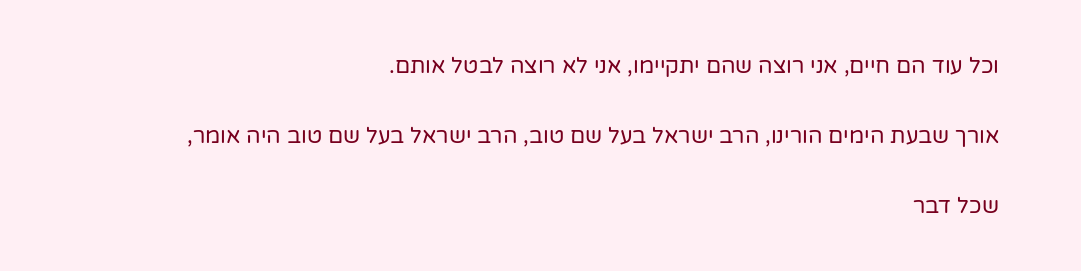וכל עוד הם חיים, אני רוצה שהם יתקיימו, אני לא רוצה לבטל אותם.

אורך שבעת הימים הורינו, הרב ישראל בעל שם טוב, הרב ישראל בעל שם טוב היה אומר,

שכל דבר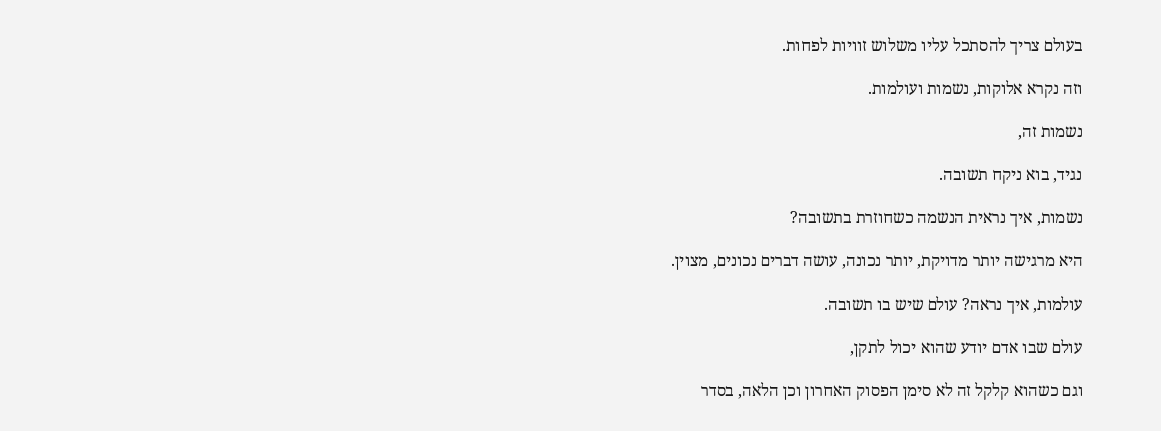בעולם צריך להסתכל עליו משלוש זוויות לפחות.

וזה נקרא אלוקות, נשמות ועולמות.

נשמות זה,

נגיד, בוא ניקח תשובה.

נשמות, איך נראית הנשמה כשחוזרת בתשובה?

היא מרגישה יותר מדויקת, יותר נכונה, עושה דברים נכונים, מצוין.

עולמות, איך נראה? עולם שיש בו תשובה.

עולם שבו אדם יודע שהוא יכול לתקן,

וגם כשהוא קלקל זה לא סימן הפסוק האחרון וכן הלאה, בסדר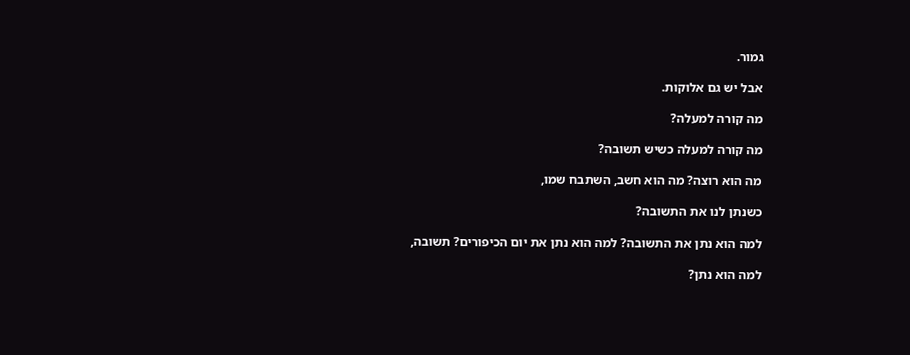גמור.

אבל יש גם אלוקות.

מה קורה למעלה?

מה קורה למעלה כשיש תשובה?

מה הוא רוצה? מה הוא חשב, השתבח שמו,

כשנתן לנו את התשובה?

למה הוא נתן את התשובה? למה הוא נתן את יום הכיפורים? תשובה,

למה הוא נתן?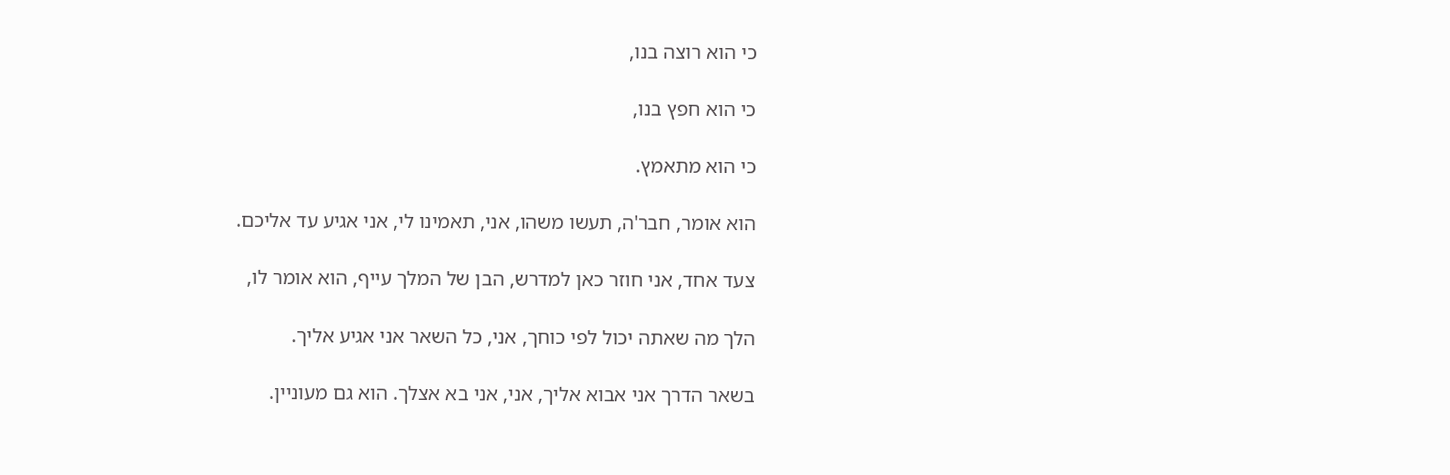כי הוא רוצה בנו,

כי הוא חפץ בנו,

כי הוא מתאמץ.

הוא אומר, חבר'ה, תעשו משהו, אני, תאמינו לי, אני אגיע עד אליכם.

צעד אחד, אני חוזר כאן למדרש, הבן של המלך עייף, הוא אומר לו,

הלך מה שאתה יכול לפי כוחך, אני, כל השאר אני אגיע אליך.

בשאר הדרך אני אבוא אליך, אני, אני בא אצלך. הוא גם מעוניין.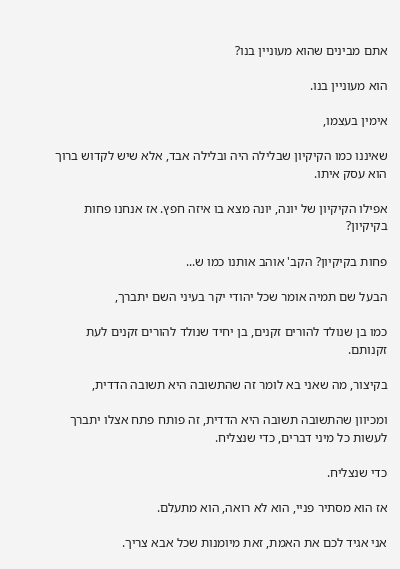אתם מבינים שהוא מעוניין בנו?

הוא מעוניין בנו.

אימין בעצמו,

שאיננו כמו הקיקיון שבלילה היה ובלילה אבד, אלא שיש לקדוש ברוך הוא עסק איתו.

אפילו הקיקיון של יונה, יונה מצא בו איזה חפץ. אז אנחנו פחות בקיקיון?

פחות בקיקיון? הקב' אוהב אותנו כמו ש...

הבעל שם תמיה אומר שכל יהודי יקר בעיני השם יתברך,

כמו בן שנולד להורים זקנים, בן יחיד שנולד להורים זקנים לעת זקנותם.

בקיצור, מה שאני בא לומר זה שהתשובה היא תשובה הדדית,

ומכיוון שהתשובה תשובה היא הדדית, זה פותח פתח אצלו יתברך לעשות כל מיני דברים, כדי שנצליח.

כדי שנצליח.

אז הוא מסתיר פניי, הוא לא רואה, הוא מתעלם.

אני אגיד לכם את האמת, זאת מיומנות שכל אבא צריך.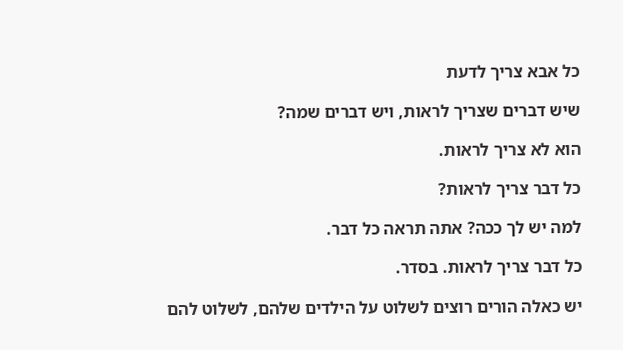כל אבא צריך לדעת

שיש דברים שצריך לראות, ויש דברים שמה?

הוא לא צריך לראות.

כל דבר צריך לראות?

למה יש לך ככה? אתה תראה כל דבר.

כל דבר צריך לראות. בסדר.

יש כאלה הורים רוצים לשלוט על הילדים שלהם, לשלוט להם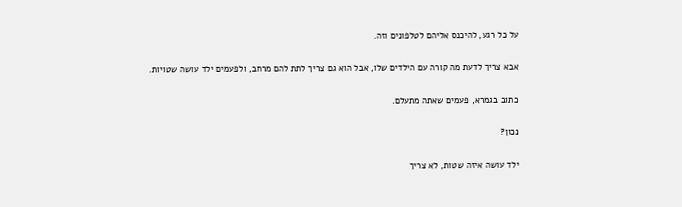על כל רגע, להיכנס אליהם לטלפונים וזה.

אבא צריך לדעת מה קורה עם הילדים שלו, אבל הוא גם צריך לתת להם מרחב, ולפעמים ילד עושה שטויות.

כתוב בגמרא, פעמים שאתה מתעלם.

נכון?

ילד עושה איזה שטות, לא צריך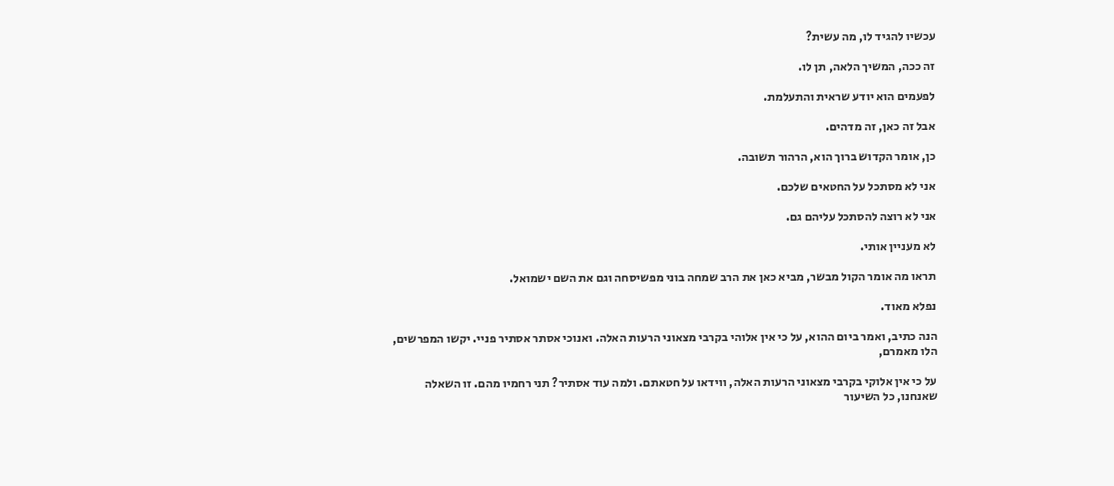עכשיו להגיד לו, מה עשית?

זה ככה, המשיך הלאה, תן לו.

לפעמים הוא יודע שראית והתעלמת.

אבל זה כאן, זה מדהים.

כן, אומר הקדוש ברוך הוא, הרהור תשובה.

אני לא מסתכל על החטאים שלכם.

אני לא רוצה להסתכל עליהם גם.

לא מעניין אותי.

תראו מה אומר הקול מבשר, מביא כאן את הרב שמחה בוני מפשיסחה וגם את השם ישמואל.

נפלא מאוד.

הנה כתיב, ואמר ביום ההוא, על כי אין אלוהי בקרבי מצאוני הרעות האלה. ואנוכי אסתר אסתיר פניי. יקשו המפרשים, הלו מאמרם,

על כי אין אלוקי בקרבי מצאוני הרעות האלה, ווידאו על חטאתם. ולמה עוד אסתיר? תני רחמיו מהם. זו השאלה שאנחנו, כל השיעור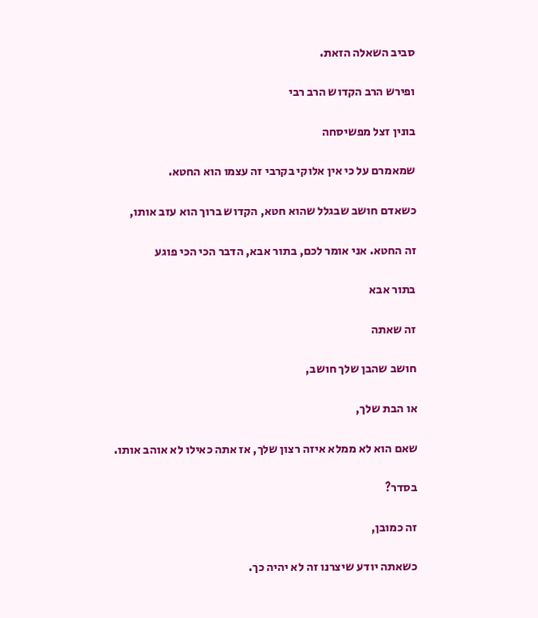סביב השאלה הזאת.

ופירש הרב הקדוש הרב רבי

בונין זצל מפשיסחה

שמאמרם על כי אין אלוקי בקרבי זה עצמו הוא החטא.

כשאדם חושב שבגלל שהוא חטא, הקדוש ברוך הוא עזב אותו,

זה החטא. אני אומר לכם, בתור אבא, הדבר הכי הכי פוגע

בתור אבא

זה שאתה

חושב שהבן שלך חושב,

או הבת שלך,

שאם הוא לא ממלא איזה רצון שלך, אז אתה כאילו לא אוהב אותו.

בסדר?

זה כמובן,

כשאתה יודע שיצרנו זה לא יהיה כך.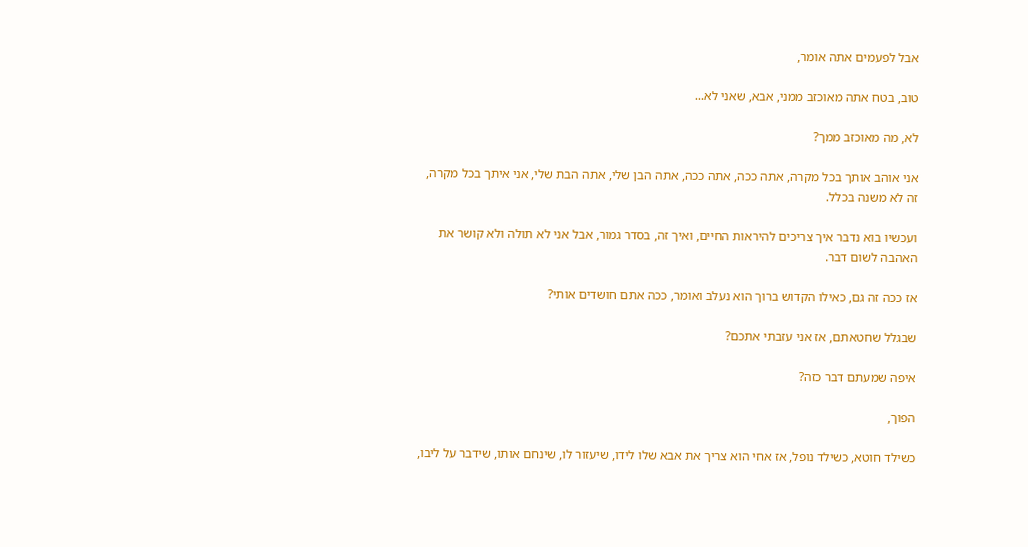אבל לפעמים אתה אומר,

טוב, בטח אתה מאוכזב ממני, אבא, שאני לא...

לא, מה מאוכזב ממך?

אני אוהב אותך בכל מקרה, אתה ככה, אתה ככה, אתה הבן שלי, אתה הבת שלי, אני איתך בכל מקרה, זה לא משנה בכלל.

ועכשיו בוא נדבר איך צריכים להיראות החיים, ואיך זה, בסדר גמור, אבל אני לא תולה ולא קושר את האהבה לשום דבר.

אז ככה זה גם, כאילו הקדוש ברוך הוא נעלב ואומר, ככה אתם חושדים אותי?

שבגלל שחטאתם, אז אני עזבתי אתכם?

איפה שמעתם דבר כזה?

הפוך,

כשילד חוטא, כשילד נופל, אז אחי הוא צריך את אבא שלו לידו, שיעזור לו, שינחם אותו, שידבר על ליבו,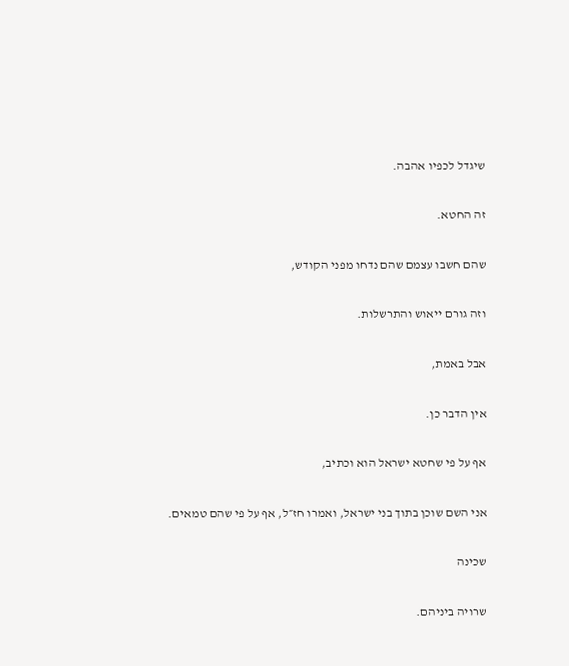שיגדל לכפיו אהבה.

זה החטא.

שהם חשבו עצמם שהם נדחו מפני הקודש,

וזה גורם ייאוש והתרשלות.

אבל באמת,

אין הדבר כן.

אף על פי שחטא ישראל הוא וכתיב,

אני השם שוכן בתוך בני ישראל, ואמרו חז״ל, אף על פי שהם טמאים.

שכינה

שרויה ביניהם.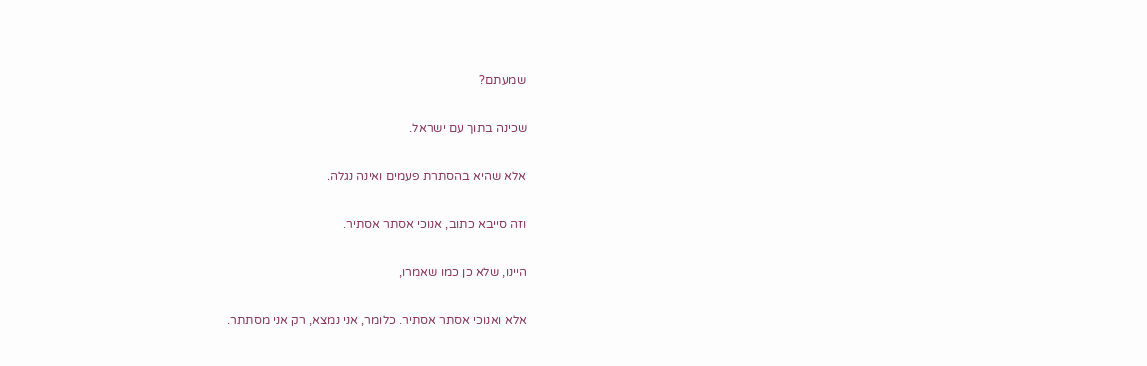שמעתם?

שכינה בתוך עם ישראל.

אלא שהיא בהסתרת פעמים ואינה נגלה.

וזה סייבא כתוב, אנוכי אסתר אסתיר.

היינו, שלא כן כמו שאמרו,

אלא ואנוכי אסתר אסתיר. כלומר, אני נמצא, רק אני מסתתר.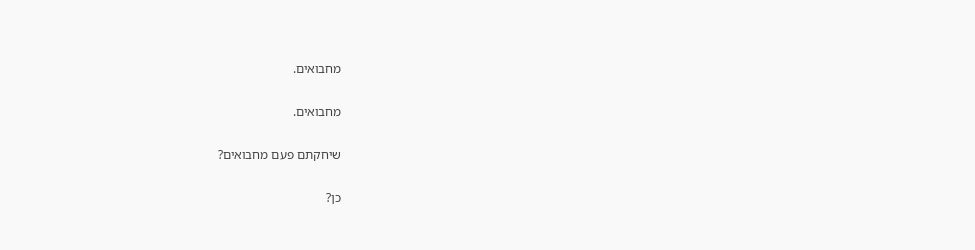מחבואים.

מחבואים.

שיחקתם פעם מחבואים?

כן?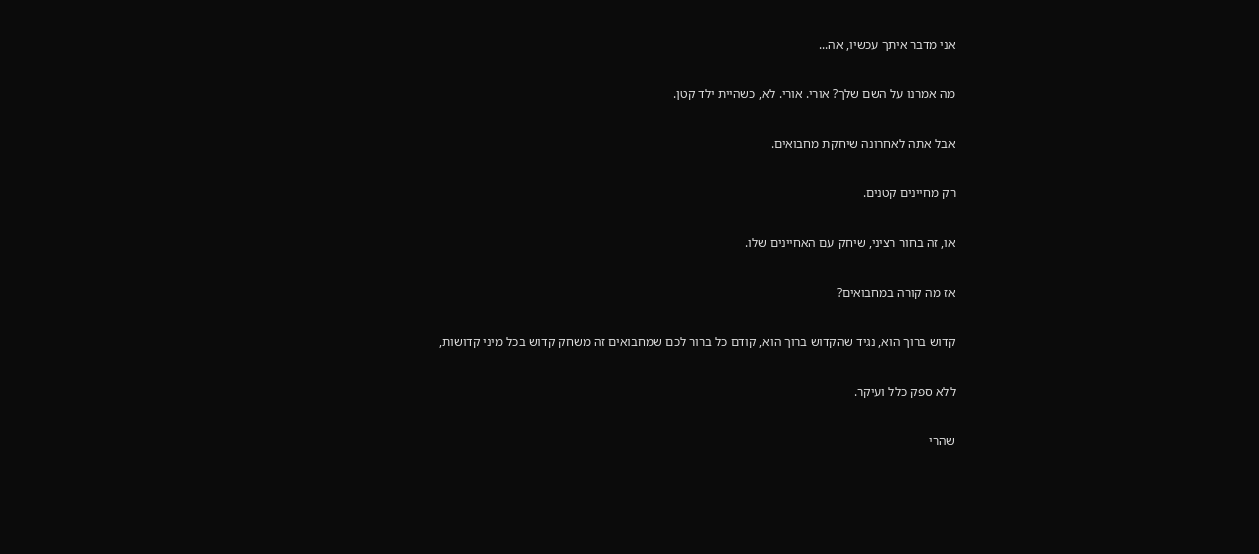אני מדבר איתך עכשיו, אה...

מה אמרנו על השם שלך? אורי. אורי. לא, כשהיית ילד קטן.

אבל אתה לאחרונה שיחקת מחבואים.

רק מחיינים קטנים.

או, זה בחור רציני, שיחק עם האחיינים שלו.

אז מה קורה במחבואים?

קדוש ברוך הוא, נגיד שהקדוש ברוך הוא, קודם כל ברור לכם שמחבואים זה משחק קדוש בכל מיני קדושות,

ללא ספק כלל ועיקר.

שהרי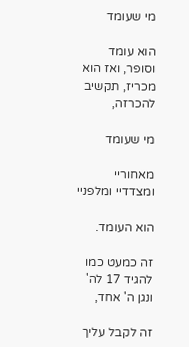מי שעומד

הוא עומד וסופר, ואז הוא מכריז, תקשיב להכרזה,

מי שעומד

מאחוריי ומצדדיי ומלפניי

הוא העומד.

זה כמעט כמו להגיד 17 לה' ונגן ה' אחד,

זה לקבל עליך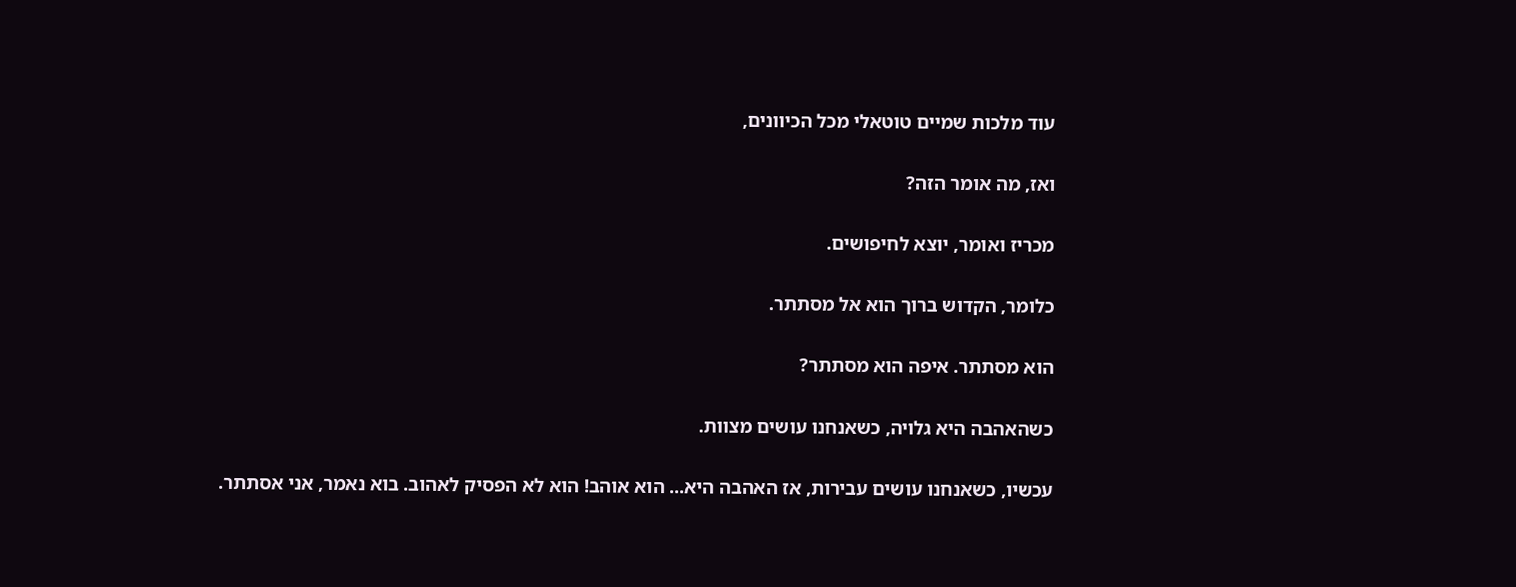עוד מלכות שמיים טוטאלי מכל הכיוונים,

ואז, מה אומר הזה?

מכריז ואומר, יוצא לחיפושים.

כלומר, הקדוש ברוך הוא אל מסתתר.

הוא מסתתר. איפה הוא מסתתר?

כשהאהבה היא גלויה, כשאנחנו עושים מצוות.

עכשיו, כשאנחנו עושים עבירות, אז האהבה היא... הוא אוהב! הוא לא הפסיק לאהוב. בוא נאמר, אני אסתתר.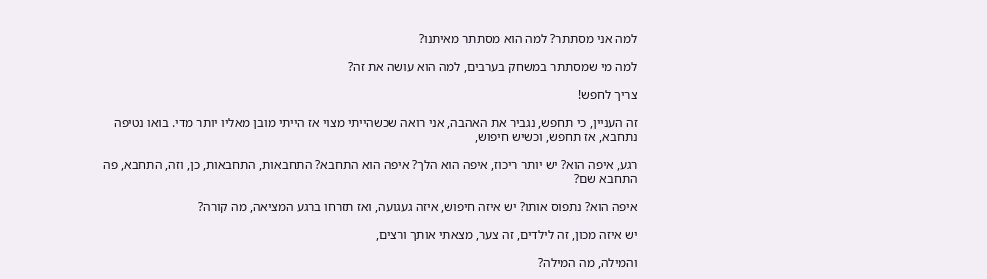למה אני מסתתר? למה הוא מסתתר מאיתנו?

למה מי שמסתתר במשחק בערבים, למה הוא עושה את זה?

צריך לחפש!

זה העניין, כי תחפש, נגביר את האהבה, אני רואה שכשהייתי מצוי אז הייתי מובן מאליו יותר מדי. בואו נטיפה נתחבא, אז תחפש, וכשיש חיפוש,

רגע, איפה הוא? יש יותר ריכוז, איפה הוא הלך? איפה הוא התחבא? התחבאות, התחבאות, כן, וזה, התחבא, פה התחבא שם?

איפה הוא? נתפוס אותו? יש איזה חיפוש, איזה געגועה, ואז תזרחו ברגע המציאה, מה קורה?

יש איזה מכון, זה לילדים, זה צער, מצאתי אותך ורצים,

והמילה, מה המילה?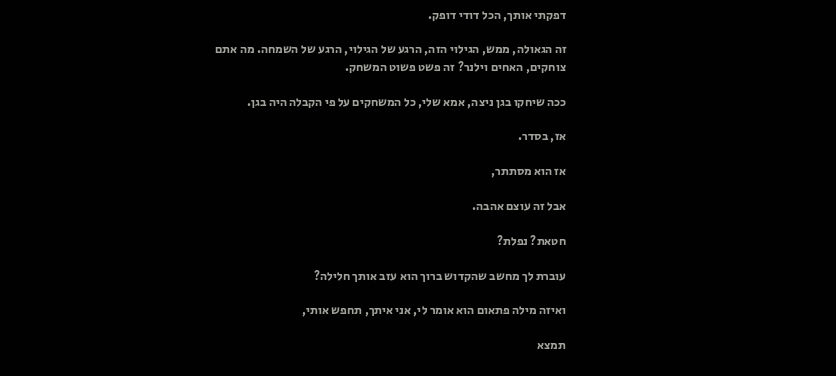דפקתי אותך, הכל דודי דופק.

זה הגאולה, ממש, הגילוי הזה, הרגע של הגילוי, הרגע של השמחה. מה אתם צוחקים, האחים וילנר? זה פשט פשוט המשחק.

ככה שיחקו בגן ניצה, אמא שלי, כל המשחקים על פי הקבלה היה בגן.

אז, בסדר.

אז הוא מסתתר,

אבל זה עוצם אהבה.

חטאת? נפלת?

עוברת לך מחשב שהקדוש ברוך הוא עזב אותך חלילה?

ואיזה מילה פתאום הוא אומר לי, אני איתך, תחפש אותי,

תמצא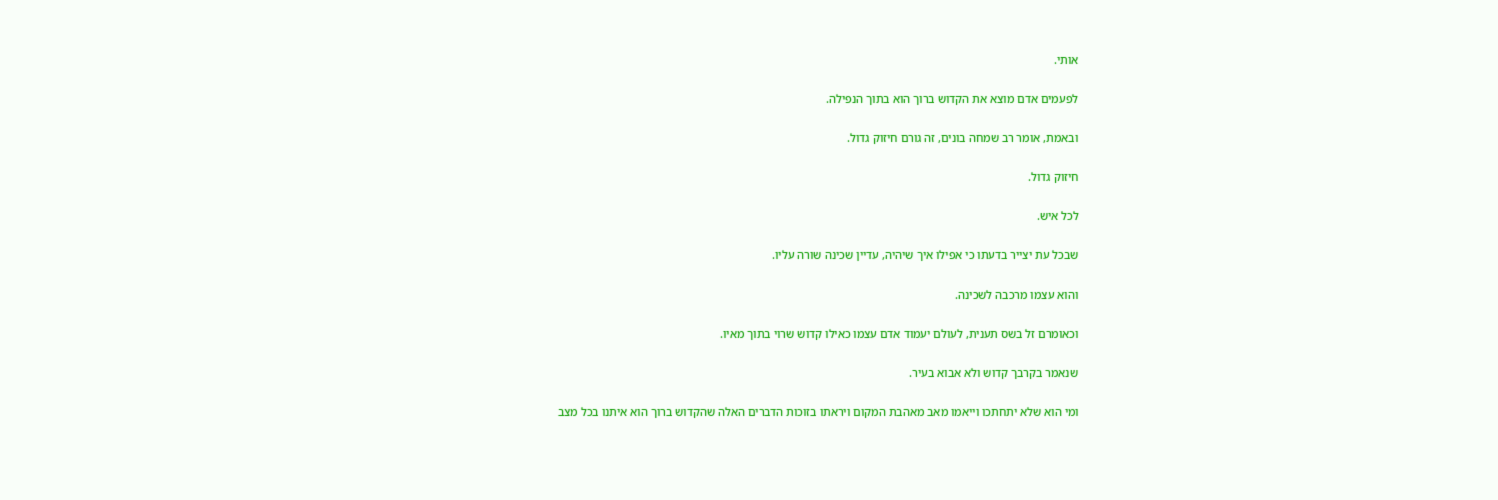אותי.

לפעמים אדם מוצא את הקדוש ברוך הוא בתוך הנפילה.

ובאמת, אומר רב שמחה בונים, זה גורם חיזוק גדול.

חיזוק גדול.

לכל איש.

שבכל עת יצייר בדעתו כי אפילו איך שיהיה, עדיין שכינה שורה עליו.

והוא עצמו מרכבה לשכינה.

וכאומרם זל בשס תענית, לעולם יעמוד אדם עצמו כאילו קדוש שרוי בתוך מאיו.

שנאמר בקרבך קדוש ולא אבוא בעיר.

ומי הוא שלא יתחתכו וייאמו מאב מאהבת המקום ויראתו בזוכות הדברים האלה שהקדוש ברוך הוא איתנו בכל מצב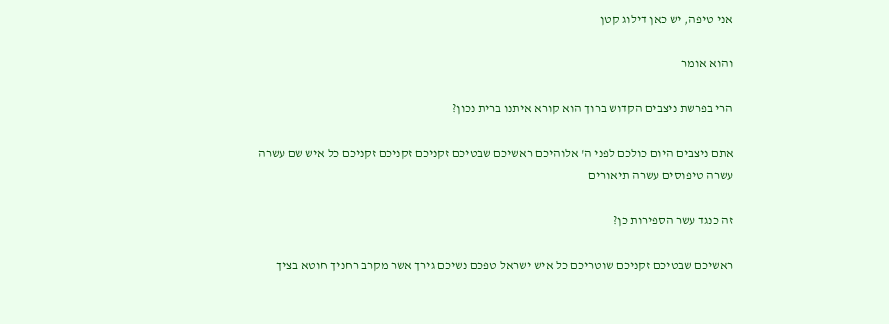אני טיפה, יש כאן דילוג קטן

והוא אומר

הרי בפרשת ניצבים הקדוש ברוך הוא קורא איתנו ברית נכון?

אתם ניצבים היום כולכם לפני ה' אלוהיכם ראשיכם שבטיכם זקניכם זקניכם זקניכם כל איש שם עשרה עשרה טיפוסים עשרה תיאורים

זה כנגד עשר הספירות כן?

ראשיכם שבטיכם זקניכם שוטריכם כל איש ישראל טפכם נשיכם גירך אשר מקרב רחניך חוטא בציך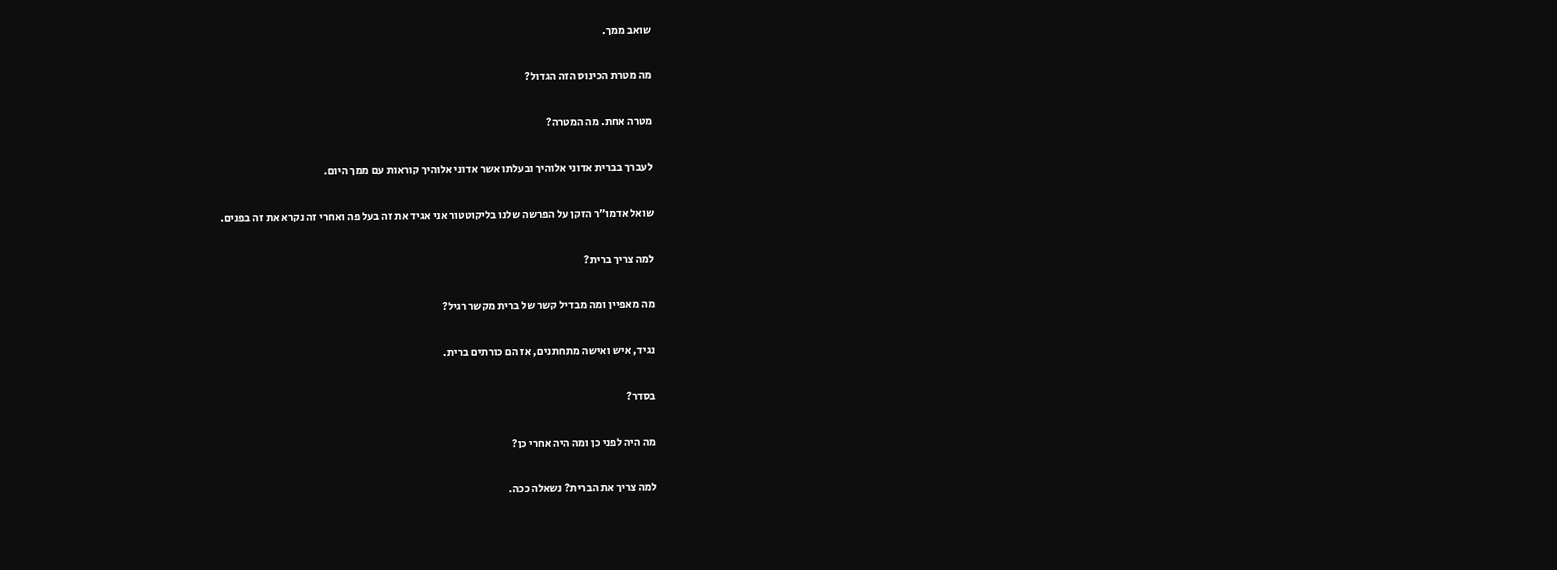שואב ממך.

מה מטרת הכינוס הזה הגדול?

מטרה אחת. מה המטרה?

לעברך בברית אדוני אלוהיך ובעלתו אשר אדוני אלוהיך קוראות עם ממך היום.

שואל אדמו״ר הזקן על הפרשה שלנו בליקוטטור אני אגיד את זה בעל פה ואחרי זה נקרא את זה בפנים.

למה צריך ברית?

מה מאפיין ומה מבדיל קשר של ברית מקשר רגיל?

נגיד, איש ואישה מתחתנים, אז הם כורתים ברית.

בסדר?

מה היה לפני כן ומה היה אחרי כן?

למה צריך את הברית? נשאלה ככה.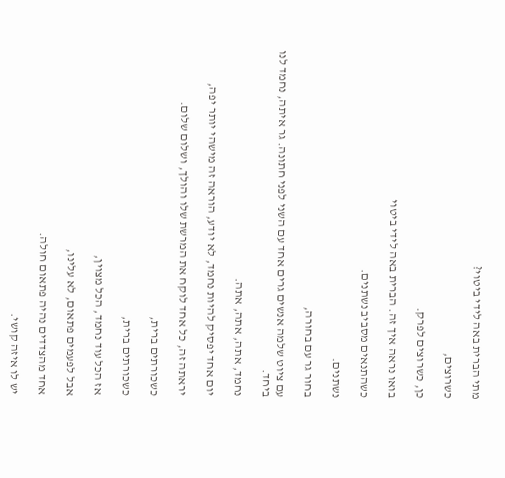מתי הברית באה לידי ביטוי?

כשרוצים,

כן, כשרוצים לפרק.

בואו נראה איך זה. הברית באה לידי ביטוי

כשהתנאים מסביב נשתנים.

נשתנים.

בחור גר עם בחורה,

עם ציוט שלמה אנשים גרים אחד עם השני לפני חתונה. גר איתה, נחמד לנו ביחד.

נחמד, אתה, אתה, אתה.

יום אחד יפסיק להיות נחמד, לא יודע, הוראה זה מישהי יותר יפה,

יראתה זה, כל אחד לוקח את המרשת שלו והולך, ושלום שלום.

כשכורתים ברית,

כשכורתים ברית,

אז הכל עוד נחמד, הכל מצוין,

אבל לפעמים פתאום, לא עלינו,

אחד מהצדדים נהיה פתאום חולה.

יש לו איזה קושי.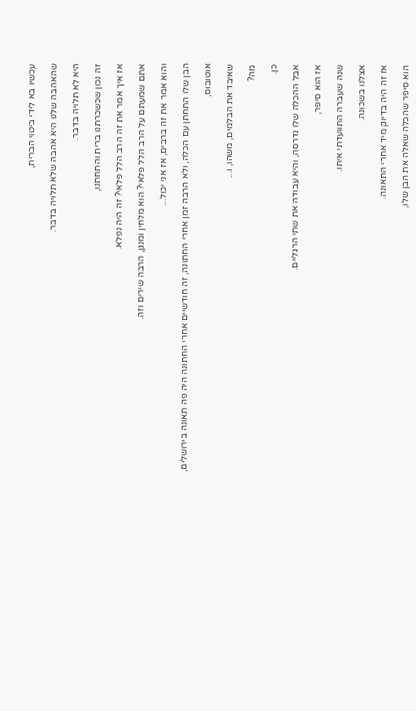עכשיו בא לידי ביטוי הברית,

שהאהבה שלנו היא אהבה שלא תלויה בדבר.

היא לא תלויה בדבר.

זה נכון שכשכרתנו ברית והתחתנו,

אז איך אמר את זה הרב הלל פלאי? זה היה נפלא.

אתם שמעתם על הרב הלל פלאי? הוא מלחין ומנגן, הרבה שירים וזה.

והוא אמר את זה ברבים, אז אני יכול...

הבן שלו התחתן עם הכלה, ולא הרבה זמן אחרי החתונה, זה חודשיים אחרי החתונה היה פה תאונה בירושלים,

אוטובוס,

שאיבד את הבלמים, משהו, ו...

מה?

כן.

אבל ההכלה שלו נדרסה, והיא עבודה את שתי הרגליים.

אז הוא סיפר,

שנה שעברה התוועדתי איתו.

אצלנו בשכונה.

אז זה היה בדיוק מיד אחרי התאונה.

הוא סיפר שהכלה שאלה את הבן שלו,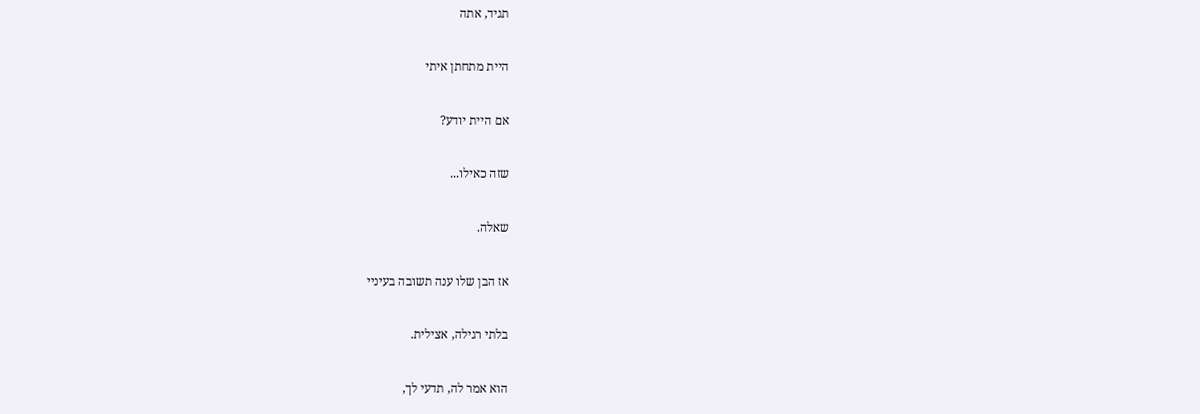תגיד, אתה

היית מתחתן איתי

אם היית יודע?

שזה כאילו...

שאלה.

אז הבן שלו ענה תשובה בעיניי

בלתי רגילה, אצילית.

הוא אמר לה, תדעי לך,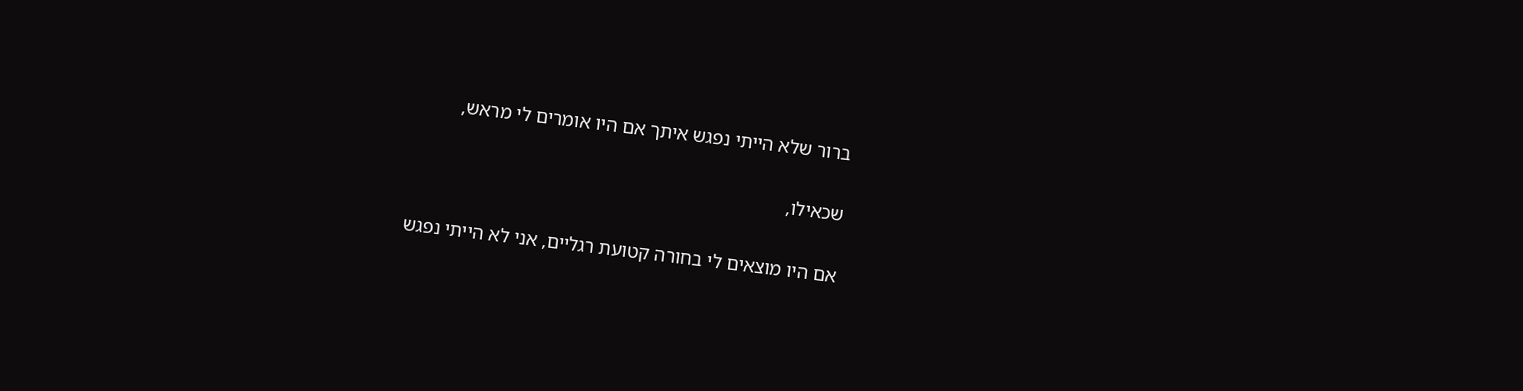ברור שלא הייתי נפגש איתך אם היו אומרים לי מראש,

שכאילו,

אם היו מוצאים לי בחורה קטועת רגליים, אני לא הייתי נפגש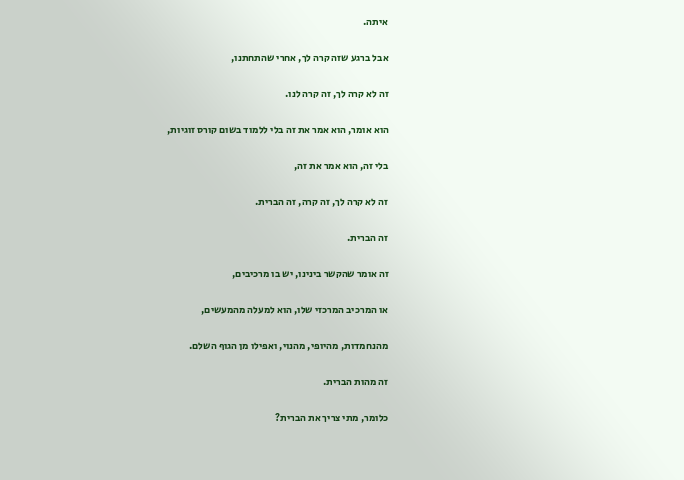איתה.

אבל ברגע שזה קרה לך, אחרי שהתחתנו,

זה לא קרה לך, זה קרה לנו.

הוא אומר, הוא אמר את זה בלי ללמוד בשום קורס זוגיות,

בלי זה, הוא אמר את זה,

זה לא קרה לך, זה קרה, זה הברית.

זה הברית.

זה אומר שהקשר בינינו, יש בו מרכיבים,

או המרכיב המרכזי שלו, הוא למעלה מהמעשים,

מהנחמדות, מהיופי, מהנוי, ואפילו מן הגוף השלם.

זה מהות הברית.

כלומר, מתי צריך את הברית?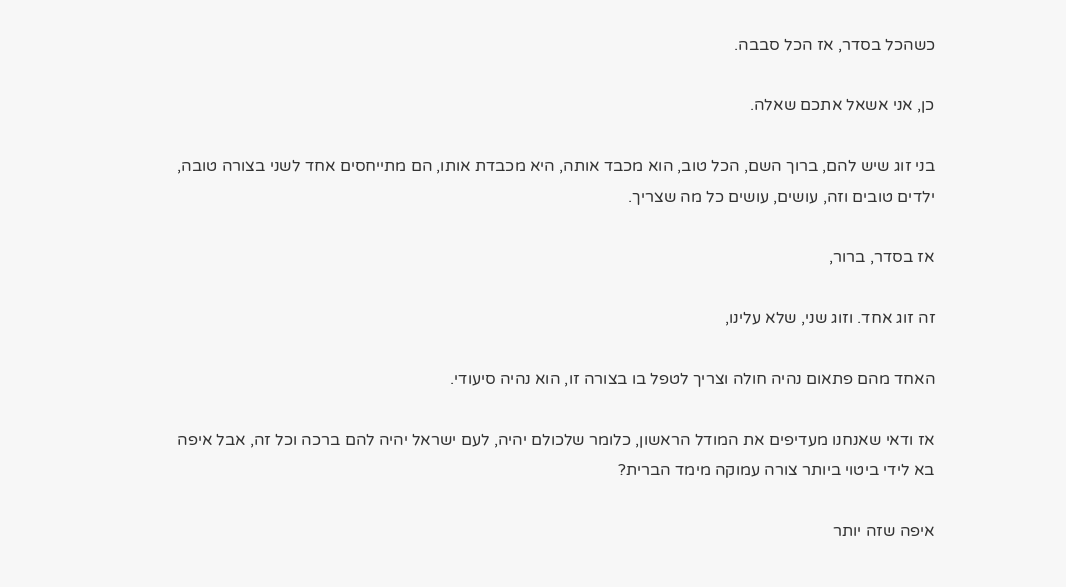כשהכל בסדר, אז הכל סבבה.

כן, אני אשאל אתכם שאלה.

בני זוג שיש להם, ברוך השם, הכל טוב, הוא מכבד אותה, היא מכבדת אותו, הם מתייחסים אחד לשני בצורה טובה, ילדים טובים וזה, עושים, עושים כל מה שצריך.

אז בסדר, ברור,

זה זוג אחד. וזוג שני, שלא עלינו,

האחד מהם פתאום נהיה חולה וצריך לטפל בו בצורה זו, הוא נהיה סיעודי.

אז ודאי שאנחנו מעדיפים את המודל הראשון, כלומר שלכולם יהיה, לעם ישראל יהיה להם ברכה וכל זה, אבל איפה בא לידי ביטוי ביותר צורה עמוקה מימד הברית?

איפה שזה יותר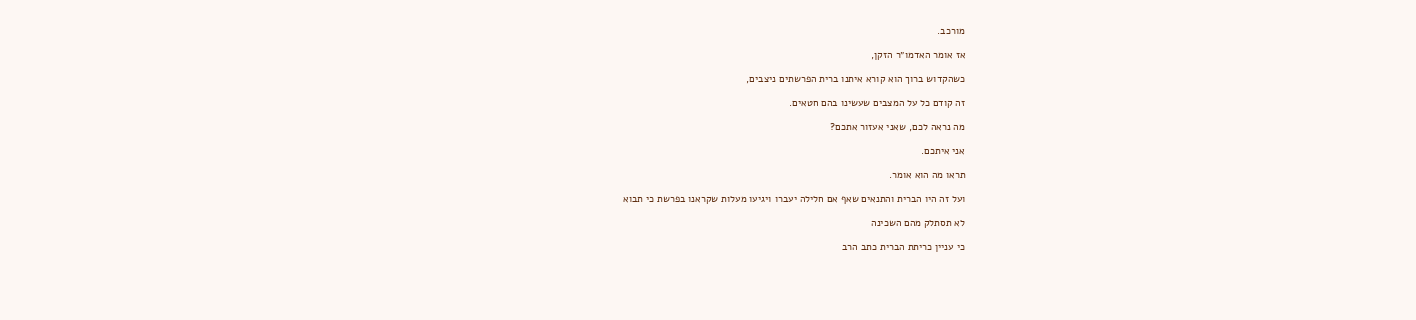מורכב.

אז אומר האדמו״ר הזקן,

כשהקדוש ברוך הוא קורא איתנו ברית הפרשתים ניצבים,

זה קודם כל על המצבים שעשינו בהם חטאים.

מה נראה לכם, שאני אעזור אתכם?

אני איתכם.

תראו מה הוא אומר.

ועל זה היו הברית והתנאים שאף אם חלילה יעברו ויגיעו מעלות שקראנו בפרשת כי תבוא

לא תסתלק מהם השכינה

כי עניין כריתת הברית כתב הרב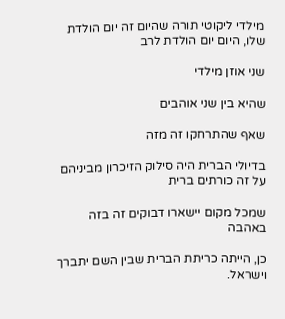מילדי ליקוטי תורה שהיום זה יום הולדת שלו, היום יום הולדת לרב

שני אוזן מילדי

שהיא בין שני אוהבים

שאף שהתרחקו זה מזה

בדיולי הברית היה סילוק הזיכרון מביניהם על זה כורתים ברית

שמכל מקום יישארו דבוקים זה בזה באהבה

כן, הייתה כריתת הברית שבין השם יתברך וישראל.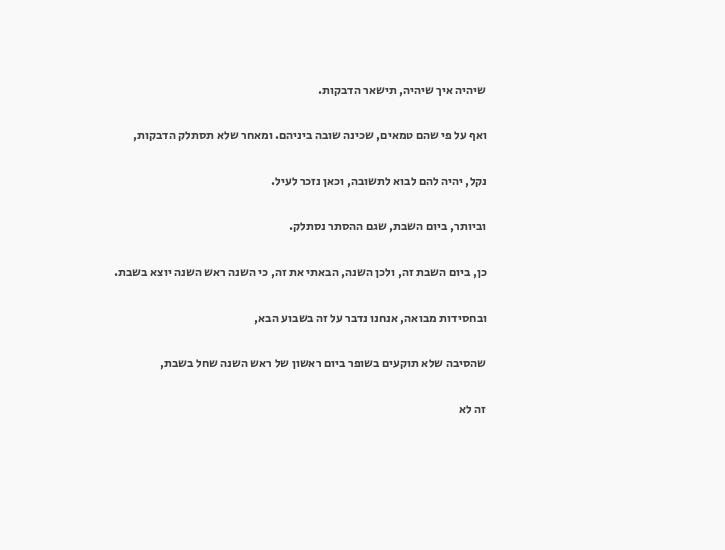שיהיה איך שיהיה, תישאר הדבקות.

ואף על פי שהם טמאים, שכינה שובה ביניהם. ומאחר שלא תסתלק הדבקות,

נקל, יהיה להם לבוא לתשובה, וכאן נזכר לעיל.

וביותר, ביום השבת, שגם ההסתר נסתלק.

כן, ביום השבת זה, ולכן השנה, הבאתי את זה, כי השנה ראש השנה יוצא בשבת.

ובחסידות מבואה, אנחנו נדבר על זה בשבוע הבא,

שהסיבה שלא תוקעים בשופר ביום ראשון של ראש השנה שחל בשבת,

זה לא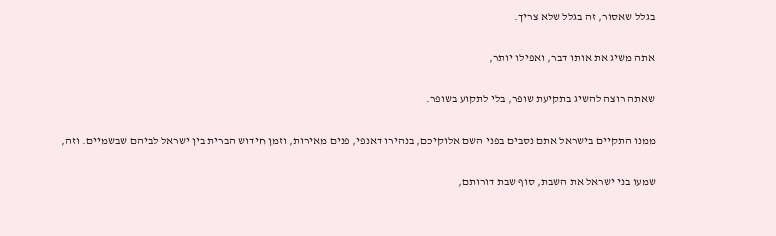בגלל שאסור, זה בגלל שלא צריך.

אתה משיג את אותו דבר, ואפילו יותר,

שאתה רוצה להשיג בתקיעת שופר, בלי לתקוע בשופר.

ממנו התקיים בישראל אתם נסבים בפני השם אלוקיכם, בנהירו דאנפי, פנים מאירות, וזמן חידוש הברית בין ישראל לביהם שבשמיים. וזה,

שמעו בני ישראל את השבת, סוף שבת דורותם,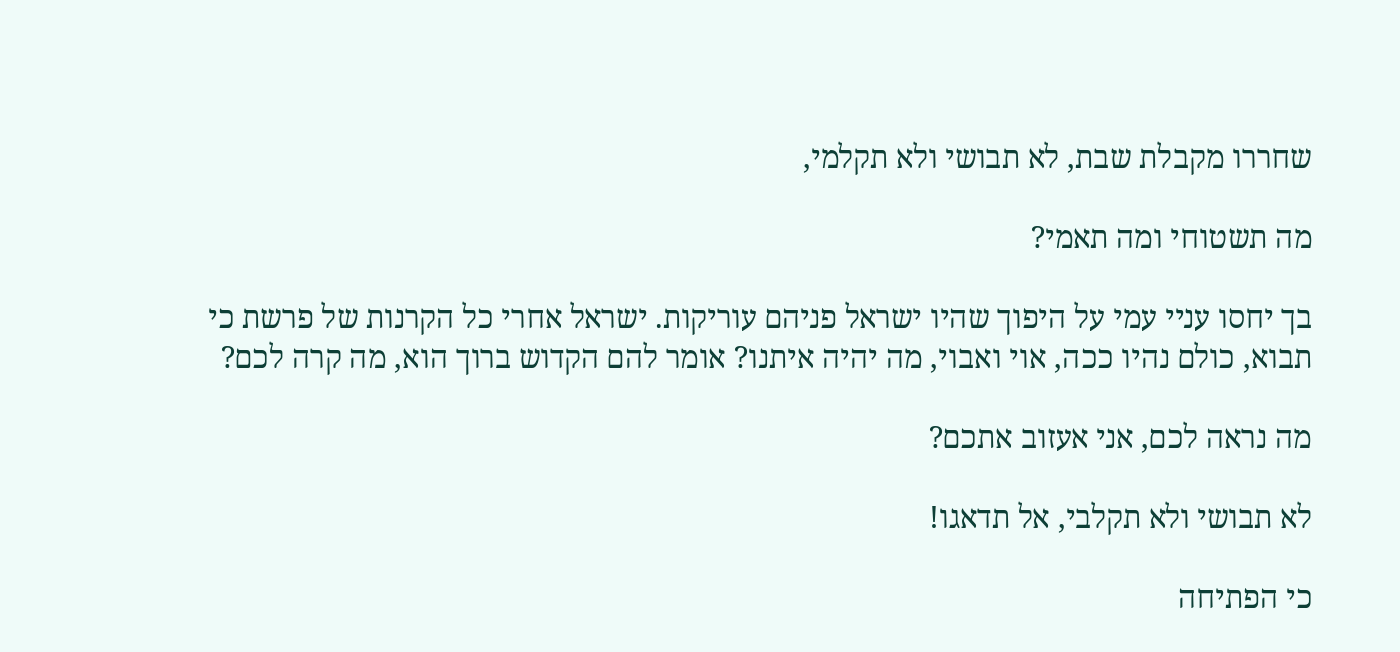שחררו מקבלת שבת, לא תבושי ולא תקלמי,

מה תשטוחי ומה תאמי?

בך יחסו עניי עמי על היפוך שהיו ישראל פניהם עוריקות. ישראל אחרי כל הקרנות של פרשת כי תבוא, כולם נהיו ככה, אוי ואבוי, מה יהיה איתנו? אומר להם הקדוש ברוך הוא, מה קרה לכם?

מה נראה לכם, אני אעזוב אתכם?

לא תבושי ולא תקלבי, אל תדאגו!

כי הפתיחה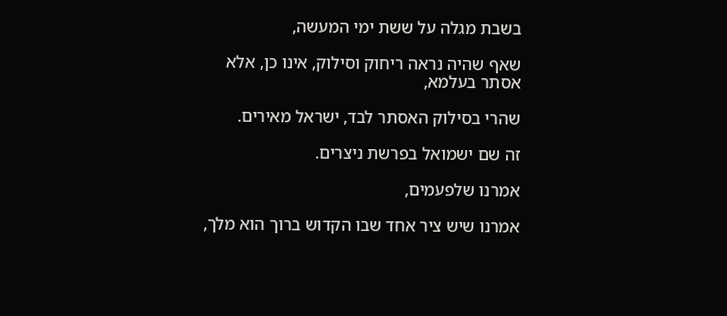בשבת מגלה על ששת ימי המעשה,

שאף שהיה נראה ריחוק וסילוק, אינו כן, אלא אסתר בעלמא,

שהרי בסילוק האסתר לבד, ישראל מאירים.

זה שם ישמואל בפרשת ניצרים.

אמרנו שלפעמים,

אמרנו שיש ציר אחד שבו הקדוש ברוך הוא מלך,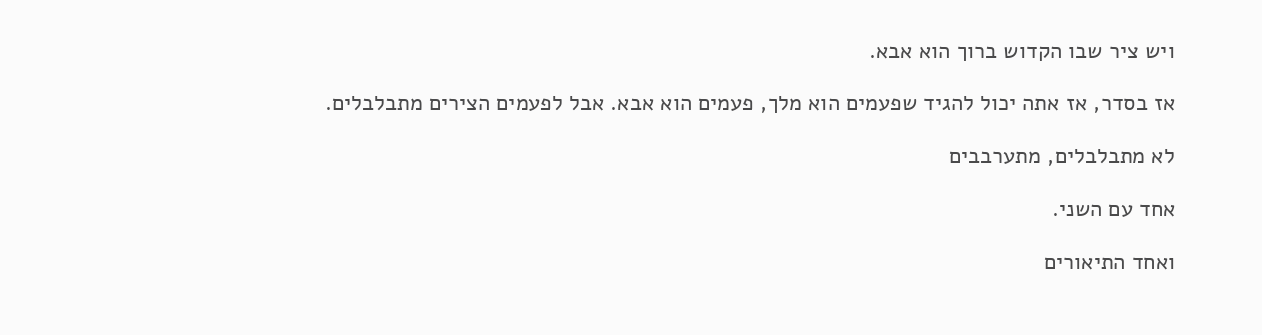ויש ציר שבו הקדוש ברוך הוא אבא.

אז בסדר, אז אתה יכול להגיד שפעמים הוא מלך, פעמים הוא אבא. אבל לפעמים הצירים מתבלבלים.

לא מתבלבלים, מתערבבים

אחד עם השני.

ואחד התיאורים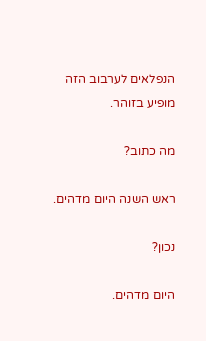הנפלאים לערבוב הזה מופיע בזוהר.

מה כתוב?

ראש השנה היום מדהים.

נכון?

היום מדהים.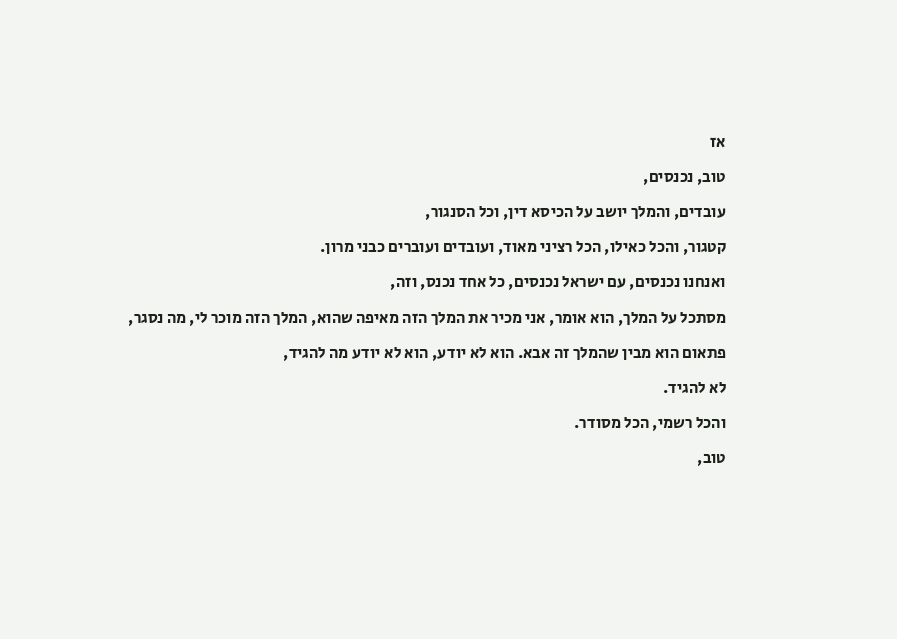אז

טוב, נכנסים,

עובדים, והמלך יושב על הכיסא דין, וכל הסנגור,

קטגור, והכל כאילו, הכל רציני מאוד, ועובדים ועוברים כבני מרון.

ואנחנו נכנסים, עם ישראל נכנסים, כל אחד נכנס, וזה,

מסתכל על המלך, הוא אומר, אני מכיר את המלך הזה מאיפה שהוא, המלך הזה מוכר לי, מה נסגר,

פתאום הוא מבין שהמלך זה אבא. הוא לא יודע, הוא לא יודע מה להגיד,

לא להגיד.

והכל רשמי, הכל מסודר.

טוב,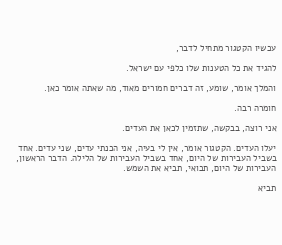עכשיו הקטגור מתחיל לדבר,

להגיד את כל הטענות שלו כלפי עם ישראל.

והמלך אומר, שומע, זה דברים חמורים מאוד, מה שאתה אומר כאן.

חומרה רבה.

אני רוצה, בבקשה, שתזמין לכאן את העדים.

יעלו העדים. הקטגור אומר, אין לי בעיה, אני הכנתי עדים, שני עדים. אחד בשביל העבירות של היום, אחד בשביל העבירות של הלילה. הדבר הראשון, העבירות של היום, תבואי, תביא את השמש.

תביא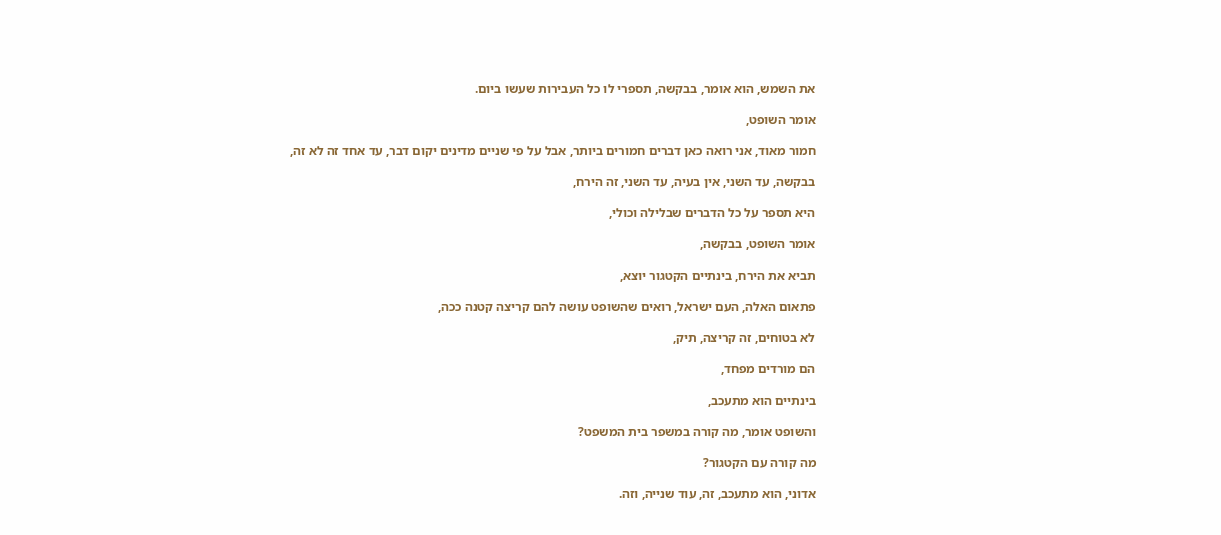את השמש, הוא אומר, בבקשה, תספרי לו כל העבירות שעשו ביום.

אומר השופט,

חמור מאוד, אני רואה כאן דברים חמורים ביותר, אבל על פי שניים מדינים יקום דבר, עד אחד זה לא זה,

בבקשה, עד השני, אין בעיה, עד השני, זה הירח,

היא תספר על כל הדברים שבלילה וכולי,

אומר השופט, בבקשה,

תביא את הירח, בינתיים הקטגור יוצא,

פתאום האלה, העם ישראל, רואים שהשופט עושה להם קריצה קטנה ככה,

לא בטוחים, זה קריצה, תיק,

הם מורדים מפחד,

בינתיים הוא מתעכב,

והשופט אומר, מה קורה במשפר בית המשפט?

מה קורה עם הקטגור?

אדוני, הוא מתעכב, זה, עוד שנייה, וזה.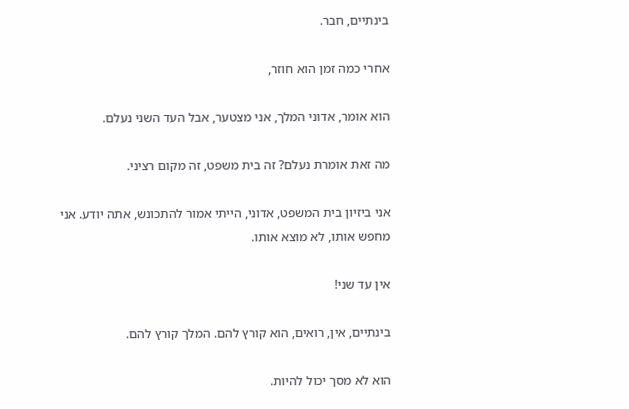בינתיים, חבר.

אחרי כמה זמן הוא חוזר,

הוא אומר, אדוני המלך, אני מצטער, אבל העד השני נעלם.

מה זאת אומרת נעלם? זה בית משפט, זה מקום רציני.

אני ביזיון בית המשפט, אדוני, הייתי אמור להתכונש, אתה יודע. אני מחפש אותו, לא מוצא אותו.

אין עד שני!

בינתיים, אין, רואים, הוא קורץ להם. המלך קורץ להם.

הוא לא מסך יכול להיות.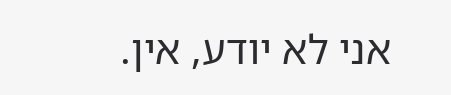אני לא יודע, אין.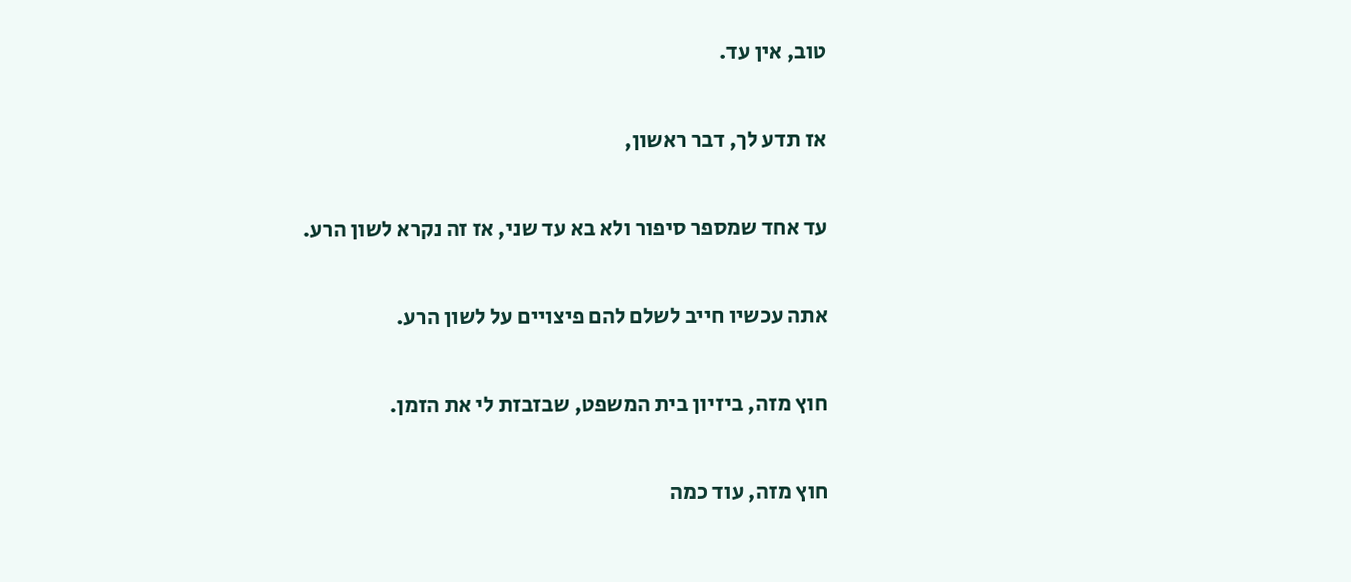טוב, אין עד.

אז תדע לך, דבר ראשון,

עד אחד שמספר סיפור ולא בא עד שני, אז זה נקרא לשון הרע.

אתה עכשיו חייב לשלם להם פיצויים על לשון הרע.

חוץ מזה, ביזיון בית המשפט, שבזבזת לי את הזמן.

חוץ מזה, עוד כמה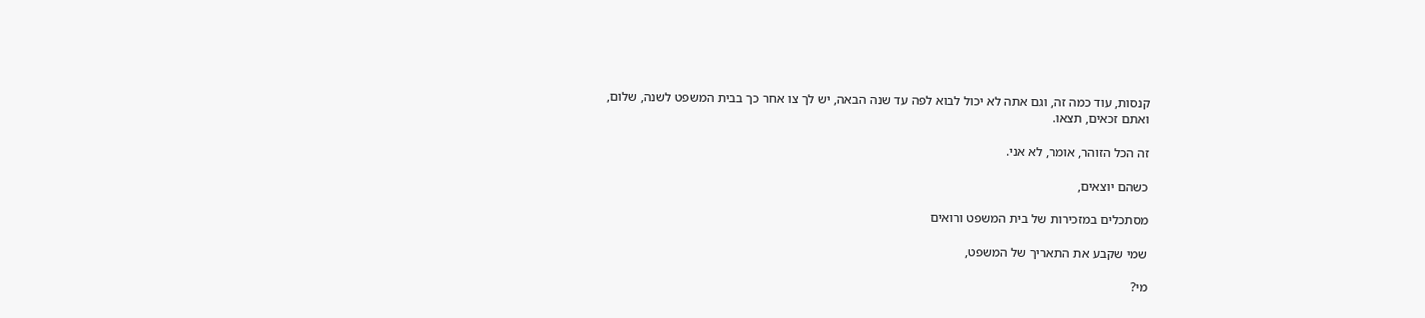קנסות, עוד כמה זה, וגם אתה לא יכול לבוא לפה עד שנה הבאה, יש לך צו אחר כך בבית המשפט לשנה, שלום, ואתם זכאים, תצאו.

זה הכל הזוהר, אומר, לא אני.

כשהם יוצאים,

מסתכלים במזכירות של בית המשפט ורואים

שמי שקבע את התאריך של המשפט,

מי?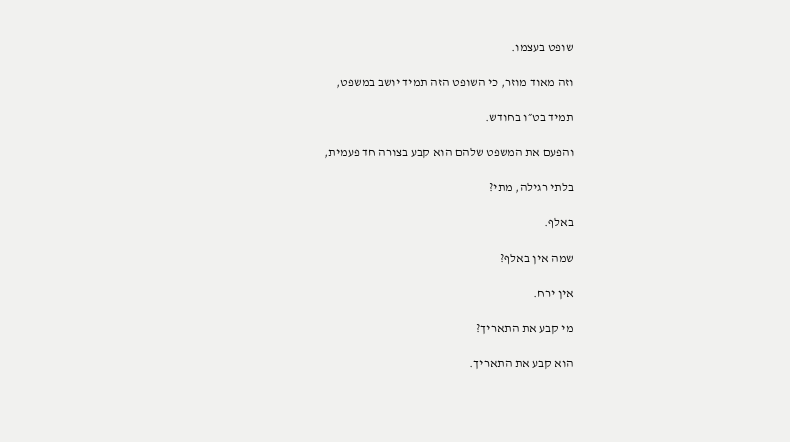שופט בעצמו.

וזה מאוד מוזר, כי השופט הזה תמיד יושב במשפט,

תמיד בט״ו בחודש.

והפעם את המשפט שלהם הוא קבע בצורה חד פעמית,

בלתי רגילה, מתי?

באלף.

שמה אין באלף?

אין ירח.

מי קבע את התאריך?

הוא קבע את התאריך.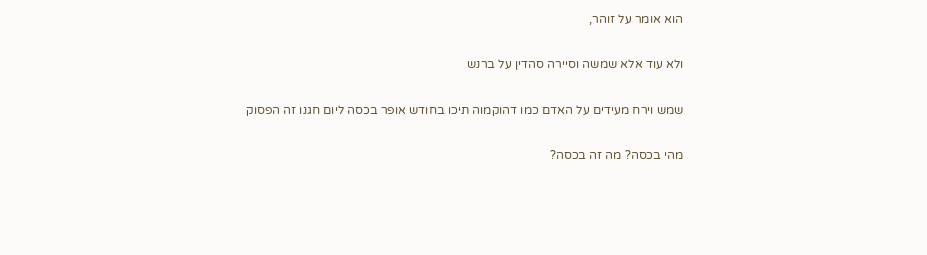הוא אומר על זוהר,

ולא עוד אלא שמשה וסיירה סהדין על ברנש

שמש וירח מעידים על האדם כמו דהוקמוה תיכו בחודש אופר בכסה ליום חגנו זה הפסוק

מהי בכסה? מה זה בכסה?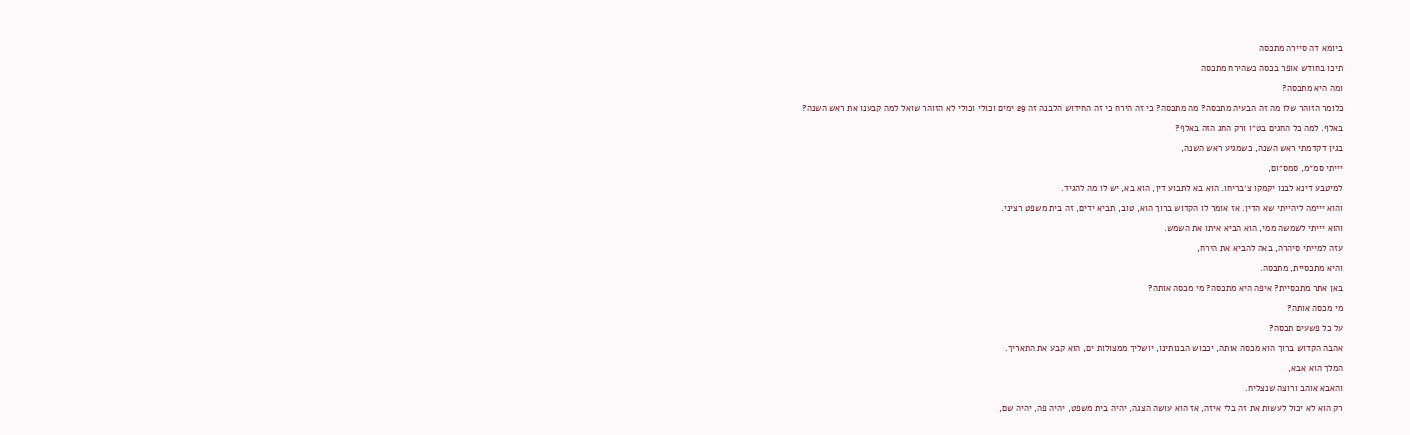ביומא דה סיירה מתכסה

תיכו בחודש אופר בכסה כשהירח מתכסה

ומה היא מתכסה?

כלומר הזוהר שלו מה זה הבעיה מתכסה? מה מתכסה? כי זה הירח כי זה החידוש הלבנה זה 29 ימים וכולי וכולי לא הזוהר שואל למה קבענו את ראש השנה?

באלף. למה כל החגים בט״ו ורק החג הזה באלף?

בגין דקדמתי ראש השנה, כשמגיע ראש השנה,

יייתי סמ״מ, סמס״ום,

למיטבע דינא לבנו יקמקו צ׳בריחו. הוא בא לתבוע דין, הוא בא, יש לו מה להגיד.

והוא ייימה ליהייתי שא הדין. אז אומר לו הקדוש ברוך הוא, טוב, תביא ידים, זה בית משפט רציני.

והוא יייתי לשמשה ממי, הוא הביא איתו את השמש.

עזה למייתי סיהרה, באה להביא את הירח,

והיא מתכסיית, מתכסה.

באן אתר מתכסיית? איפה היא מתכסה? מי מכסה אותה?

מי מכסה אותה?

על כל פשעים תכסה?

אהבה הקדוש ברוך הוא מכסה אותה, יכבוש הבנותינו, יושליך ממצולות ים, הוא קבע את התאריך.

המלך הוא אבא,

והאבא אוהב ורוצה שנצליח.

רק הוא לא יכול לעשות את זה בלי איזה, אז הוא עושה הצגה, יהיה בית משפט, יהיה פה, יהיה שם,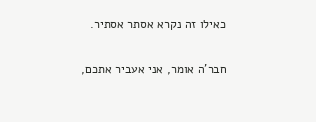כאילו זה נקרא אסתר אסתיר.

חבר'ה אומר, אני אעביר אתכם,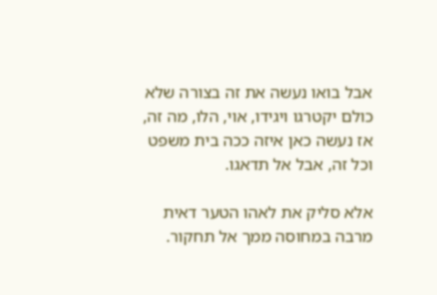אבל בואו נעשה את זה בצורה שלא כולם יקטרגו ויגידו, אוי, הלו, מה זה, אז נעשה כאן איזה ככה בית משפט וכל זה, אבל אל תדאגו.

אלא סליק את לאהו הטער דאית מרבה במחוסה ממך אל תחקור.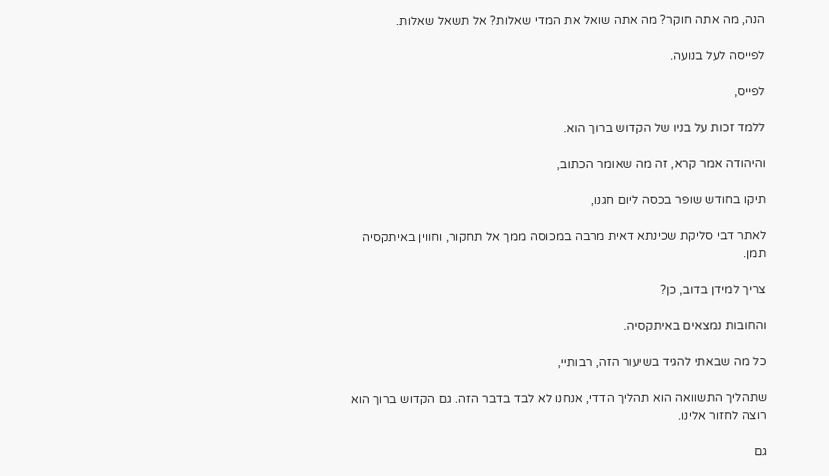הנה, מה אתה חוקר? מה אתה שואל את המדי שאלות? אל תשאל שאלות.

לפייסה לעל בנועה.

לפייס,

ללמד זכות על בניו של הקדוש ברוך הוא.

והיהודה אמר קרא, זה מה שאומר הכתוב,

תיקו בחודש שופר בכסה ליום חגנו,

לאתר דבי סליקת שכינתא דאית מרבה במכוסה ממך אל תחקור, וחווין באיתקסיה תמן.

צריך למידן בדוב, כן?

והחובות נמצאים באיתקסיה.

כל מה שבאתי להגיד בשיעור הזה, רבותיי,

שתהליך התשוואה הוא תהליך הדדי, אנחנו לא לבד בדבר הזה. גם הקדוש ברוך הוא רוצה לחזור אלינו.

גם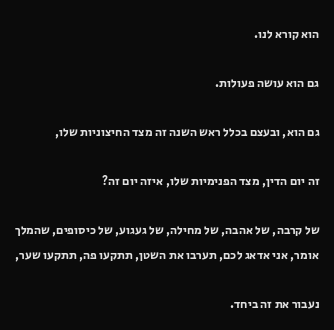הוא קורא לנו.

גם הוא עושה פעולות.

גם הוא, ובעצם בכלל ראש השנה זה מצד החיצוניות שלו,

זה יום הדין, מצד הפנימיות שלו, איזה יום זה?

של קרבה, של אהבה, של מחילה, של געגוע, של כיסופים, שהמלך אומר, אני אדאג לכם, תערבו את השטן, תתקעו פה, תתקעו שער,

נעבור את זה ביחד.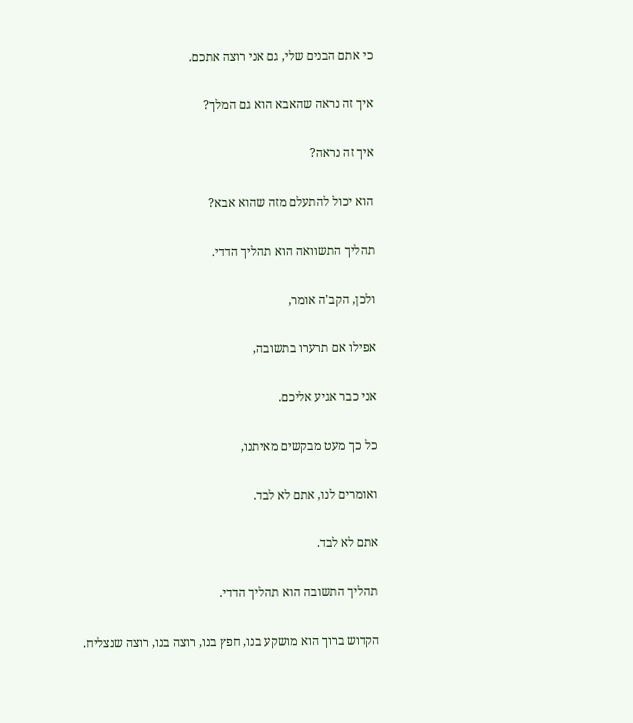כי אתם הבנים שלי, גם אני רוצה אתכם.

איך זה נראה שהאבא הוא גם המלך?

איך זה נראה?

הוא יכול להתעלם מזה שהוא אבא?

תהליך התשוואה הוא תהליך הדדי.

ולכן, הקב'ה אומר,

אפילו אם תרערו בתשובה,

אני כבר אגיע אליכם.

כל כך מעט מבקשים מאיתנו,

ואומרים לנו, אתם לא לבד.

אתם לא לבד.

תהליך התשובה הוא תהליך הדדי.

הקדוש ברוך הוא מושקע בנו, חפץ בנו, רוצה בנו, רוצה שנצליח.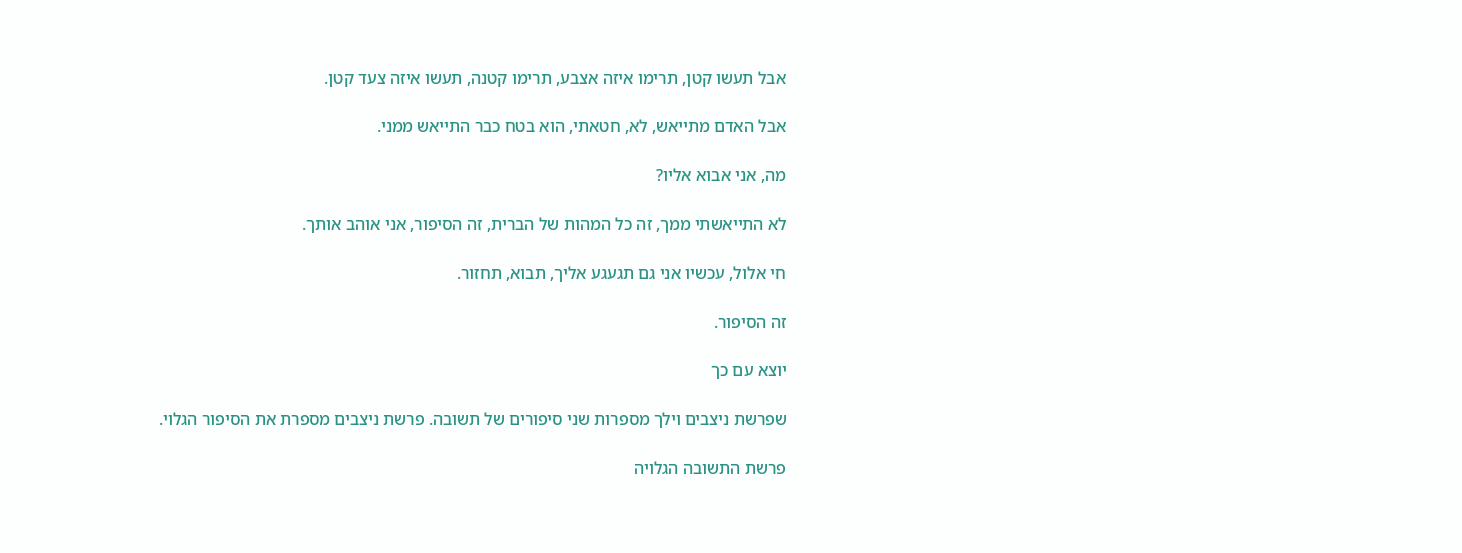אבל תעשו קטן, תרימו איזה אצבע, תרימו קטנה, תעשו איזה צעד קטן.

אבל האדם מתייאש, לא, חטאתי, הוא בטח כבר התייאש ממני.

מה, אני אבוא אליו?

לא התייאשתי ממך, זה כל המהות של הברית, זה הסיפור, אני אוהב אותך.

חי אלול, עכשיו אני גם תגעגע אליך, תבוא, תחזור.

זה הסיפור.

יוצא עם כך

שפרשת ניצבים וילך מספרות שני סיפורים של תשובה. פרשת ניצבים מספרת את הסיפור הגלוי.

פרשת התשובה הגלויה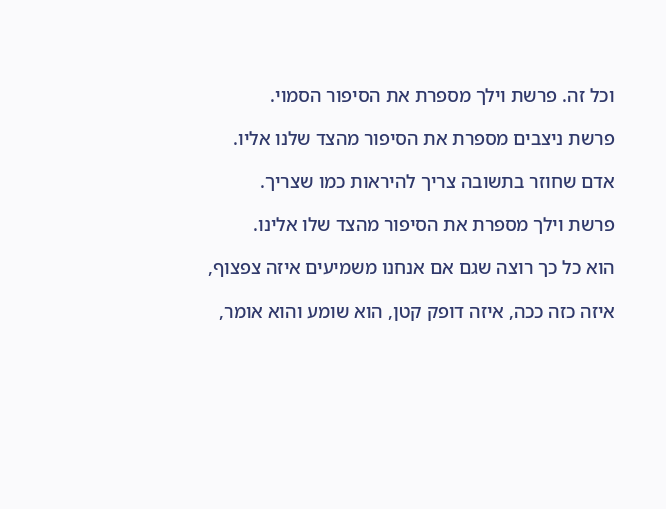וכל זה. פרשת וילך מספרת את הסיפור הסמוי.

פרשת ניצבים מספרת את הסיפור מהצד שלנו אליו.

אדם שחוזר בתשובה צריך להיראות כמו שצריך.

פרשת וילך מספרת את הסיפור מהצד שלו אלינו.

הוא כל כך רוצה שגם אם אנחנו משמיעים איזה צפצוף,

איזה כזה ככה, איזה דופק קטן, הוא שומע והוא אומר,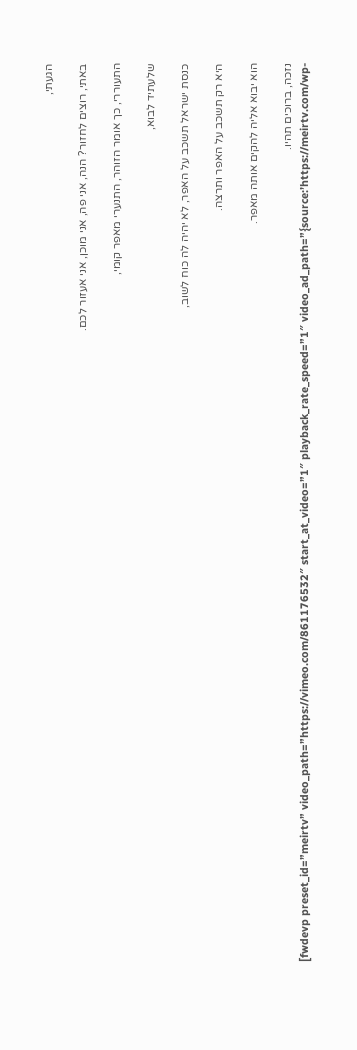הגעתי,

באתי, רוצים לחזור? הנה, אני פה, אני מוכן, אני אעזור לכם.

התעוררי, כך אומר הזוהר, התנערי מאפר קומי,

שלעתיד לבוא,

כנסת ישראל תשכב על האפר, לא יהיה לה כוח לשוב,

היא רק תשכב על האפר ותרצה.

הוא יבוא אליה להקים אותה מאפר.

נזכה, ברוכים תהיו.
[fwdevp preset_id=”meirtv” video_path=”https://vimeo.com/861176532″ start_at_video=”1″ playback_rate_speed=”1″ video_ad_path=”{source:’https://meirtv.com/wp-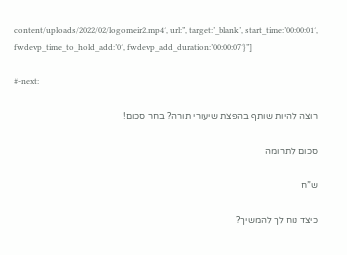content/uploads/2022/02/logomeir2.mp4′, url:”, target:’_blank’, start_time:’00:00:01′, fwdevp_time_to_hold_add:’0′, fwdevp_add_duration:’00:00:07′}”]

#-next:

רוצה להיות שותף בהפצת שיעורי תורה? בחר סכום!

סכום לתרומה

ש”ח

כיצד נוח לך להמשיך?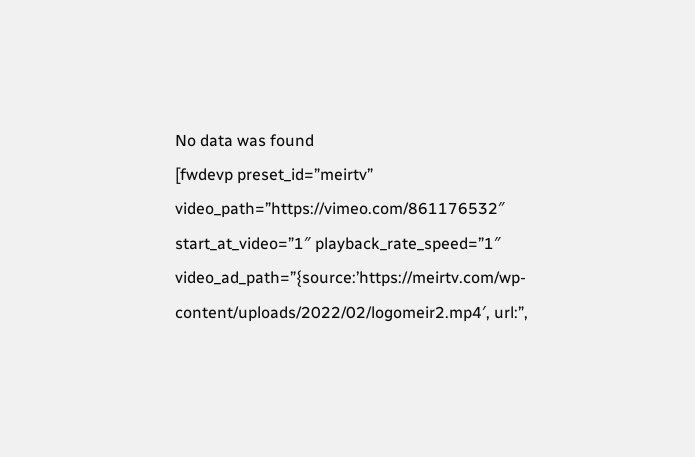No data was found
[fwdevp preset_id=”meirtv” video_path=”https://vimeo.com/861176532″ start_at_video=”1″ playback_rate_speed=”1″ video_ad_path=”{source:’https://meirtv.com/wp-content/uploads/2022/02/logomeir2.mp4′, url:”,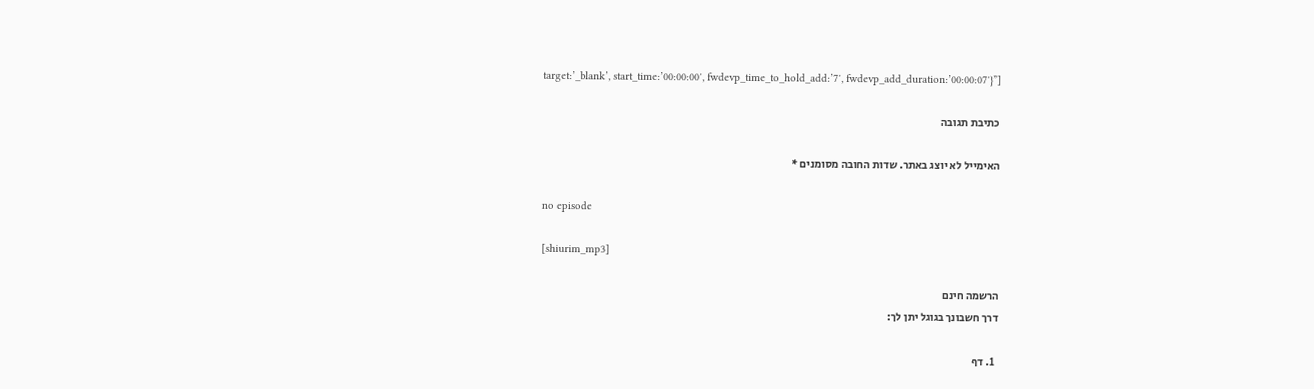target:’_blank’, start_time:’00:00:00′, fwdevp_time_to_hold_add:’7′, fwdevp_add_duration:’00:00:07′}”]

כתיבת תגובה

האימייל לא יוצג באתר. שדות החובה מסומנים *

no episode

[shiurim_mp3]

הרשמה חינם
דרך חשבונך בגוגל יתן לך:

  1. דף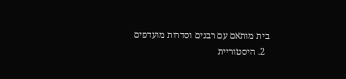בית מותאם עם רבנים וסדרות מועדפים
  2. היסטוריית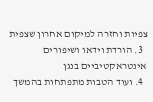צפיות וחזרה למיקום אחרון שצפית
  3. הורדת וידאו ושיפורים אינטראקטיביים בנגן
  4. ועוד הטבות מתפתחות בהמשך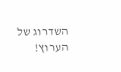השדרוג של הערוץ!